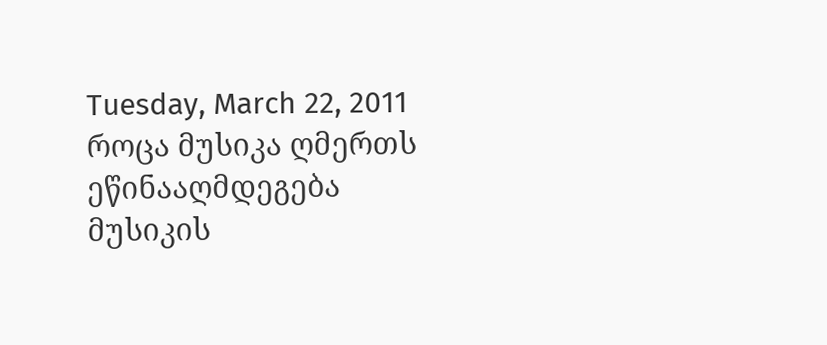Tuesday, March 22, 2011
როცა მუსიკა ღმერთს ეწინააღმდეგება
მუსიკის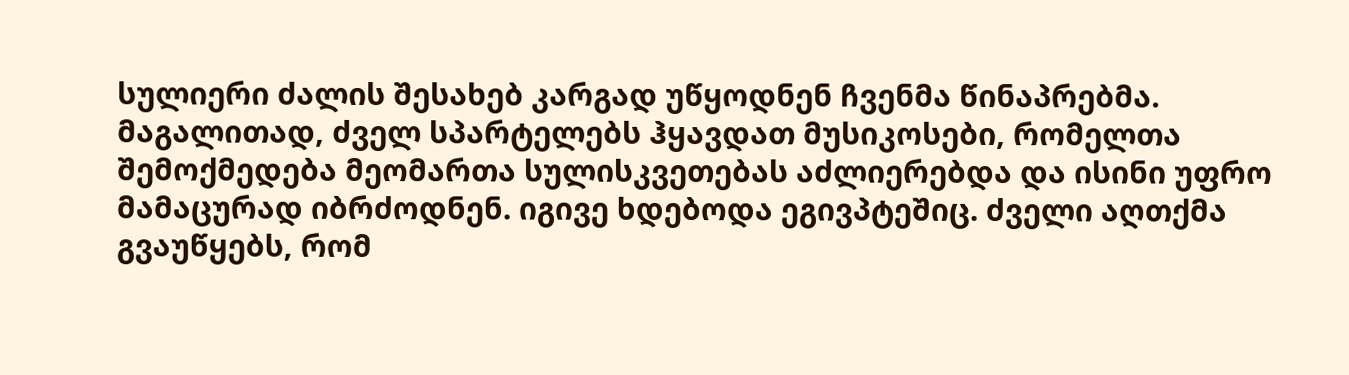სულიერი ძალის შესახებ კარგად უწყოდნენ ჩვენმა წინაპრებმა. მაგალითად, ძველ სპარტელებს ჰყავდათ მუსიკოსები, რომელთა შემოქმედება მეომართა სულისკვეთებას აძლიერებდა და ისინი უფრო მამაცურად იბრძოდნენ. იგივე ხდებოდა ეგივპტეშიც. ძველი აღთქმა გვაუწყებს, რომ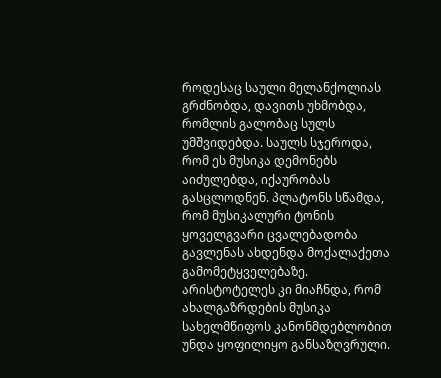როდესაც საული მელანქოლიას გრძნობდა, დავითს უხმობდა, რომლის გალობაც სულს უმშვიდებდა. საულს სჯეროდა, რომ ეს მუსიკა დემონებს აიძულებდა, იქაურობას გასცლოდნენ. პლატონს სწამდა, რომ მუსიკალური ტონის ყოველგვარი ცვალებადობა გავლენას ახდენდა მოქალაქეთა გამომეტყველებაზე. არისტოტელეს კი მიაჩნდა, რომ ახალგაზრდების მუსიკა სახელმწიფოს კანონმდებლობით უნდა ყოფილიყო განსაზღვრული.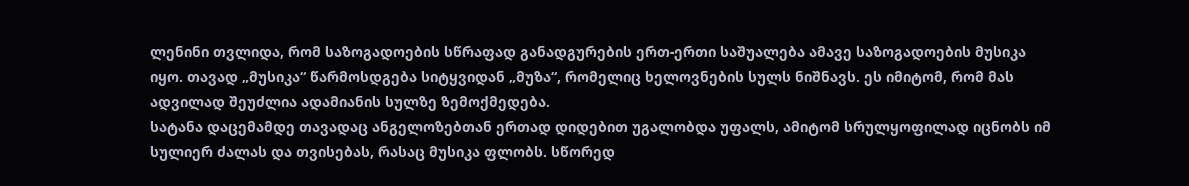ლენინი თვლიდა, რომ საზოგადოების სწრაფად განადგურების ერთ-ერთი საშუალება ამავე საზოგადოების მუსიკა იყო. თავად „მუსიკა“ წარმოსდგება სიტყვიდან „მუზა“, რომელიც ხელოვნების სულს ნიშნავს. ეს იმიტომ, რომ მას ადვილად შეუძლია ადამიანის სულზე ზემოქმედება.
სატანა დაცემამდე თავადაც ანგელოზებთან ერთად დიდებით უგალობდა უფალს, ამიტომ სრულყოფილად იცნობს იმ სულიერ ძალას და თვისებას, რასაც მუსიკა ფლობს. სწორედ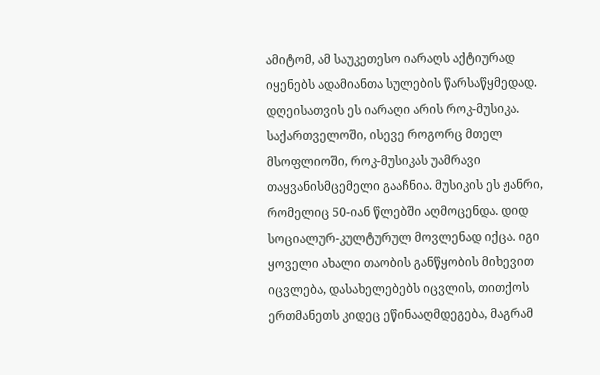ამიტომ, ამ საუკეთესო იარაღს აქტიურად იყენებს ადამიანთა სულების წარსაწყმედად. დღეისათვის ეს იარაღი არის როკ-მუსიკა.
საქართველოში, ისევე როგორც მთელ მსოფლიოში, როკ-მუსიკას უამრავი თაყვანისმცემელი გააჩნია. მუსიკის ეს ჟანრი, რომელიც 50-იან წლებში აღმოცენდა. დიდ სოციალურ-კულტურულ მოვლენად იქცა. იგი ყოველი ახალი თაობის განწყობის მიხევით იცვლება, დასახელებებს იცვლის, თითქოს ერთმანეთს კიდეც ეწინააღმდეგება, მაგრამ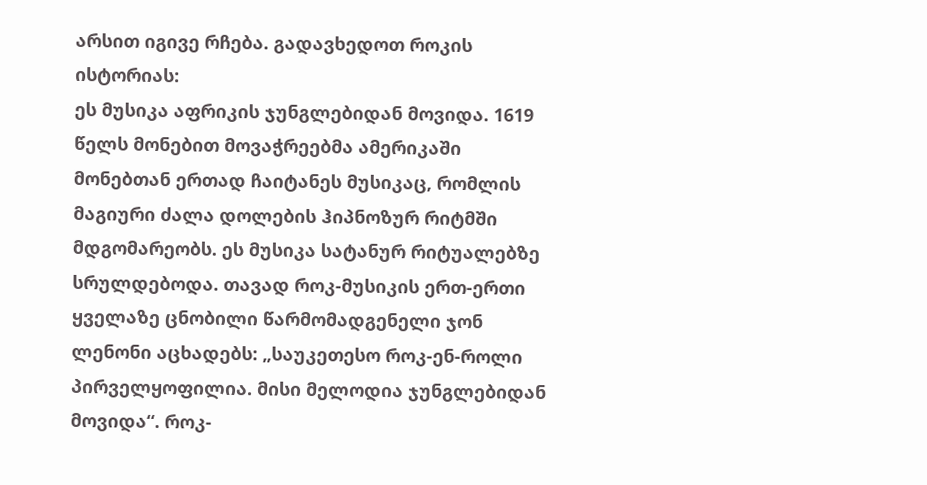არსით იგივე რჩება. გადავხედოთ როკის ისტორიას:
ეს მუსიკა აფრიკის ჯუნგლებიდან მოვიდა. 1619 წელს მონებით მოვაჭრეებმა ამერიკაში მონებთან ერთად ჩაიტანეს მუსიკაც, რომლის მაგიური ძალა დოლების ჰიპნოზურ რიტმში მდგომარეობს. ეს მუსიკა სატანურ რიტუალებზე სრულდებოდა. თავად როკ-მუსიკის ერთ-ერთი ყველაზე ცნობილი წარმომადგენელი ჯონ ლენონი აცხადებს: „საუკეთესო როკ-ენ-როლი პირველყოფილია. მისი მელოდია ჯუნგლებიდან მოვიდა“. როკ-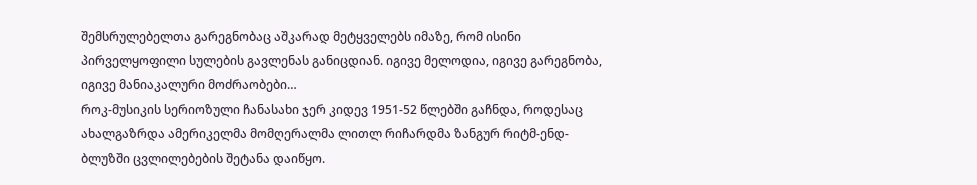შემსრულებელთა გარეგნობაც აშკარად მეტყველებს იმაზე, რომ ისინი პირველყოფილი სულების გავლენას განიცდიან. იგივე მელოდია, იგივე გარეგნობა, იგივე მანიაკალური მოძრაობები…
როკ-მუსიკის სერიოზული ჩანასახი ჯერ კიდევ 1951-52 წლებში გაჩნდა, როდესაც ახალგაზრდა ამერიკელმა მომღერალმა ლითლ რიჩარდმა ზანგურ რიტმ-ენდ-ბლუზში ცვლილებების შეტანა დაიწყო.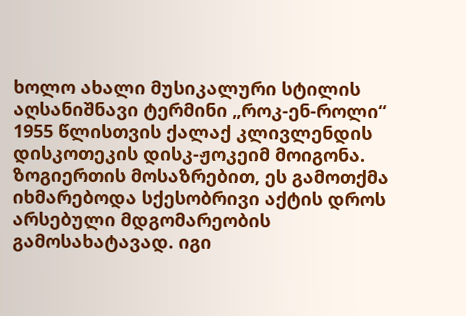ხოლო ახალი მუსიკალური სტილის აღსანიშნავი ტერმინი „როკ-ენ-როლი“ 1955 წლისთვის ქალაქ კლივლენდის დისკოთეკის დისკ-ჟოკეიმ მოიგონა. ზოგიერთის მოსაზრებით, ეს გამოთქმა იხმარებოდა სქესობრივი აქტის დროს არსებული მდგომარეობის გამოსახატავად. იგი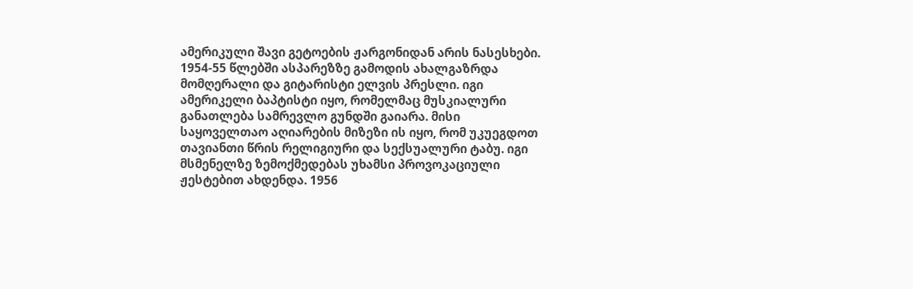ამერიკული შავი გეტოების ჟარგონიდან არის ნასესხები.
1954-55 წლებში ასპარეზზე გამოდის ახალგაზრდა მომღერალი და გიტარისტი ელვის პრესლი. იგი ამერიკელი ბაპტისტი იყო, რომელმაც მუსკიალური განათლება სამრევლო გუნდში გაიარა. მისი საყოველთაო აღიარების მიზეზი ის იყო, რომ უკუეგდოთ თავიანთი წრის რელიგიური და სექსუალური ტაბუ. იგი მსმენელზე ზემოქმედებას უხამსი პროვოკაციული ჟესტებით ახდენდა. 1956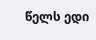წელს ედი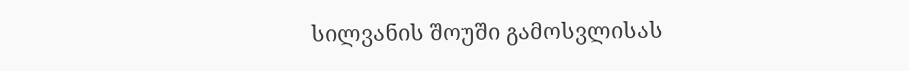სილვანის შოუში გამოსვლისას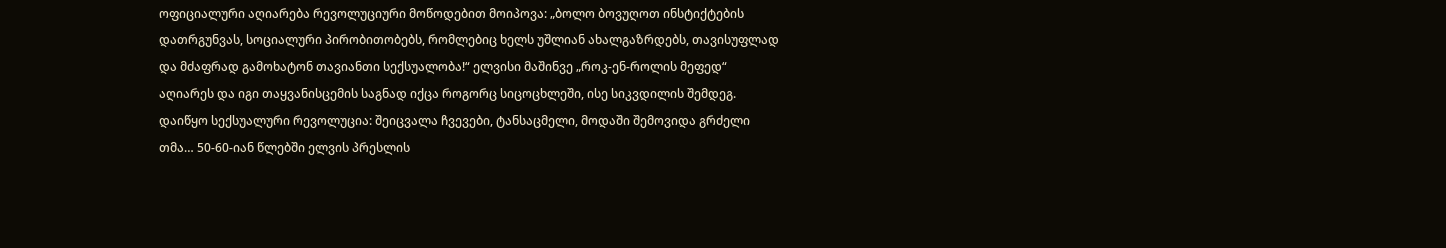ოფიციალური აღიარება რევოლუციური მოწოდებით მოიპოვა: „ბოლო ბოვუღოთ ინსტიქტების დათრგუნვას, სოციალური პირობითობებს, რომლებიც ხელს უშლიან ახალგაზრდებს, თავისუფლად და მძაფრად გამოხატონ თავიანთი სექსუალობა!“ ელვისი მაშინვე „როკ-ენ-როლის მეფედ“ აღიარეს და იგი თაყვანისცემის საგნად იქცა როგორც სიცოცხლეში, ისე სიკვდილის შემდეგ. დაიწყო სექსუალური რევოლუცია: შეიცვალა ჩვევები, ტანსაცმელი, მოდაში შემოვიდა გრძელი თმა… 50-60-იან წლებში ელვის პრესლის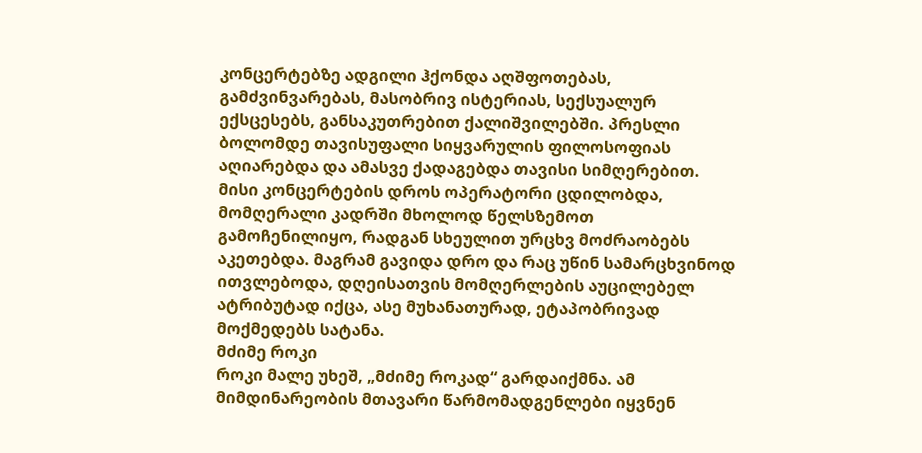კონცერტებზე ადგილი ჰქონდა აღშფოთებას, გამძვინვარებას, მასობრივ ისტერიას, სექსუალურ ექსცესებს, განსაკუთრებით ქალიშვილებში. პრესლი ბოლომდე თავისუფალი სიყვარულის ფილოსოფიას აღიარებდა და ამასვე ქადაგებდა თავისი სიმღერებით. მისი კონცერტების დროს ოპერატორი ცდილობდა, მომღერალი კადრში მხოლოდ წელსზემოთ გამოჩენილიყო, რადგან სხეულით ურცხვ მოძრაობებს აკეთებდა. მაგრამ გავიდა დრო და რაც უწინ სამარცხვინოდ ითვლებოდა, დღეისათვის მომღერლების აუცილებელ ატრიბუტად იქცა, ასე მუხანათურად, ეტაპობრივად მოქმედებს სატანა.
მძიმე როკი
როკი მალე უხეშ, „მძიმე როკად“ გარდაიქმნა. ამ მიმდინარეობის მთავარი წარმომადგენლები იყვნენ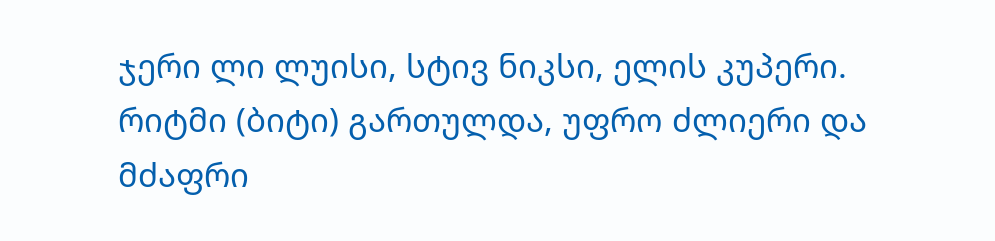ჯერი ლი ლუისი, სტივ ნიკსი, ელის კუპერი. რიტმი (ბიტი) გართულდა, უფრო ძლიერი და მძაფრი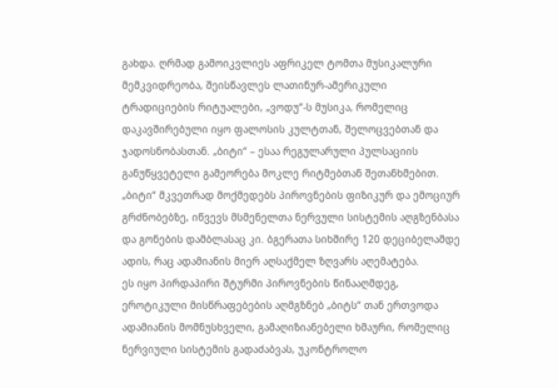გახდა. ღრმად გამოიკვლიეს აფრიკელ ტომთა მუსიკალური მემკვიდრეობა, შეისწავლეს ლათინურ-ამერიკული ტრადიციების რიტუალები, „ვოდუ“-ს მუსიკა, რომელიც დაკავშირებული იყო ფალოსის კულტთან, შელოცვებთან და ჯადოსნობასთან. „ბიტი“ – ესაა რეგულარული პულსაციის განუწყვეტელი გამეორება მოკლე რიტმებთან შეთანხმებით. „ბიტი“ მკვეთრად მოქმედებს პიროვნების ფიზიკურ და ემოციურ გრძნობებზე, იწვევს მსმენელთა ნერვული სისტემის აღგზენბასა და გონების დამბლასაც კი. ბგერათა სიხშირე 120 დეციბელამდე ადის, რაც ადამიანის მიერ აღსაქმელ ზღვარს აღემატება.
ეს იყო პირდაპირი შტურმი პიროვნების წინააღმდეგ, ეროტიკული მისწრაფებების აღმგზნებ „ბიტს“ თან ერთვოდა ადამიანის მომნუსხველი, გამაღიზიანებელი ხმაური, რომელიც ნერვიული სისტემის გადაძაბვას, უკონტროლო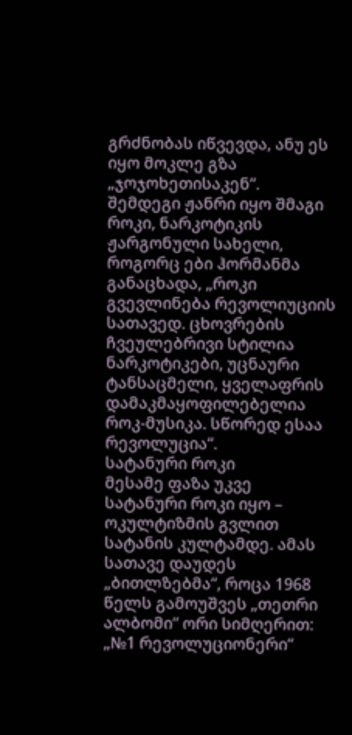გრძნობას იწვევდა, ანუ ეს იყო მოკლე გზა „ჯოჯოხეთისაკენ“.
შემდეგი ჟანრი იყო შმაგი როკი, ნარკოტიკის ჟარგონული სახელი, როგორც ები ჰორმანმა განაცხადა, „როკი გვევლინება რევოლიუციის სათავედ. ცხოვრების ჩვეულებრივი სტილია ნარკოტიკები, უცნაური ტანსაცმელი, ყველაფრის დამაკმაყოფილებელია როკ-მუსიკა. სწორედ ესაა რევოლუცია“.
სატანური როკი
მესამე ფაზა უკვე სატანური როკი იყო – ოკულტიზმის გვლით სატანის კულტამდე. ამას სათავე დაუდეს „ბითლზებმა“, როცა 1968 წელს გამოუშვეს „თეთრი ალბომი“ ორი სიმღერით: „№1 რევოლუციონერი“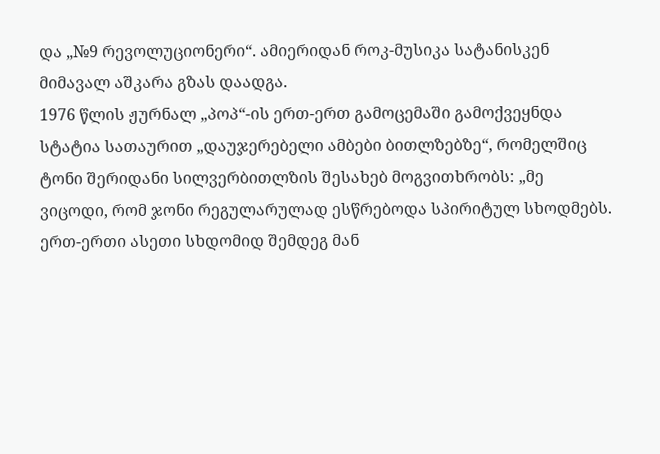და „№9 რევოლუციონერი“. ამიერიდან როკ-მუსიკა სატანისკენ მიმავალ აშკარა გზას დაადგა.
1976 წლის ჟურნალ „პოპ“-ის ერთ-ერთ გამოცემაში გამოქვეყნდა სტატია სათაურით „დაუჯერებელი ამბები ბითლზებზე“, რომელშიც ტონი შერიდანი სილვერბითლზის შესახებ მოგვითხრობს: „მე ვიცოდი, რომ ჯონი რეგულარულად ესწრებოდა სპირიტულ სხოდმებს. ერთ-ერთი ასეთი სხდომიდ შემდეგ მან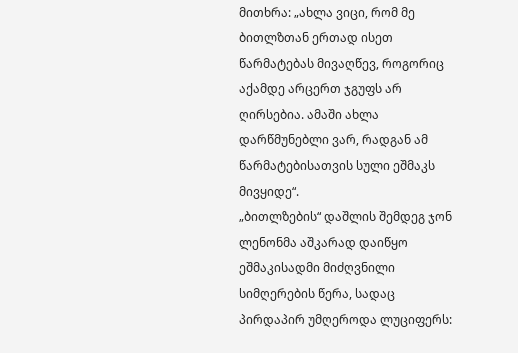მითხრა: „ახლა ვიცი, რომ მე ბითლზთან ერთად ისეთ წარმატებას მივაღწევ, როგორიც აქამდე არცერთ ჯგუფს არ ღირსებია. ამაში ახლა დარწმუნებლი ვარ, რადგან ამ წარმატებისათვის სული ეშმაკს მივყიდე“.
„ბითლზების“ დაშლის შემდეგ ჯონ ლენონმა აშკარად დაიწყო ეშმაკისადმი მიძღვნილი სიმღერების წერა, სადაც პირდაპირ უმღეროდა ლუციფერს: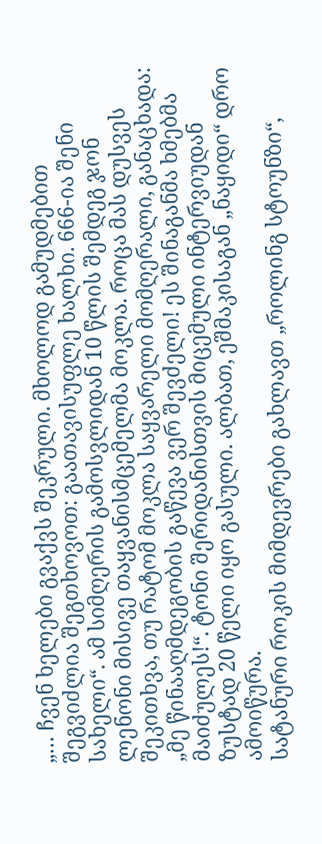„… ჩვენ ხელები გვაქვს შეკრული. მხოლოდ გამუდმებით შეგვიძლია შეგთხოვოთ: გაათავისუფლე ხალხი. 666-ია შენი სახელი“. ამ სიმღერის გამოსვლიდან 10 წლის შემდეგ ჯონ ლენონი მისივე თაყვანისმცემელმა მოკლა. როცა მას დუსვეს შეკითხვა, თუ რატომ მოკლა საყვარელი მომღერალი, განაცხადა: „მე წინააღმდეგობის გაწევა ვერ შევძელი! ეს შინაგანმა ხმებმა მაიძულეს!“. ტონი შერიდანისთვის მიცემული ინტერვიუდან ზუსტად 20 წელი იყო გასული. ალბათ, ეშმაკისაგან „ნაყიდი“ დრო ამოიწურა.
სატანური როკის მიმდევრები გახლავთ „როლინგ სტოუნზი“,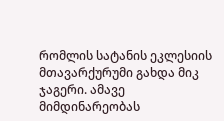რომლის სატანის ეკლესიის მთავარქურუმი გახდა მიკ ჯაგერი. ამავე მიმდინარეობას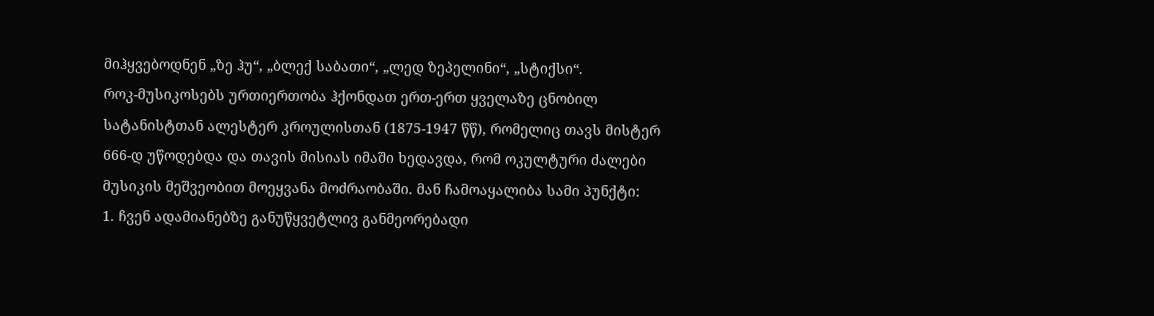მიჰყვებოდნენ „ზე ჰუ“, „ბლექ საბათი“, „ლედ ზეპელინი“, „სტიქსი“.
როკ-მუსიკოსებს ურთიერთობა ჰქონდათ ერთ-ერთ ყველაზე ცნობილ სატანისტთან ალესტერ კროულისთან (1875-1947 წწ), რომელიც თავს მისტერ 666-დ უწოდებდა და თავის მისიას იმაში ხედავდა, რომ ოკულტური ძალები მუსიკის მეშვეობით მოეყვანა მოძრაობაში. მან ჩამოაყალიბა სამი პუნქტი:
1. ჩვენ ადამიანებზე განუწყვეტლივ განმეორებადი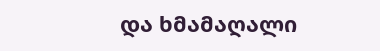და ხმამაღალი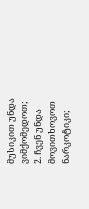მუსიკით უნდა ვიმქომედოთ;
2. ჩვენ უნდა მოვითხოვოთ ნარკოტიკი;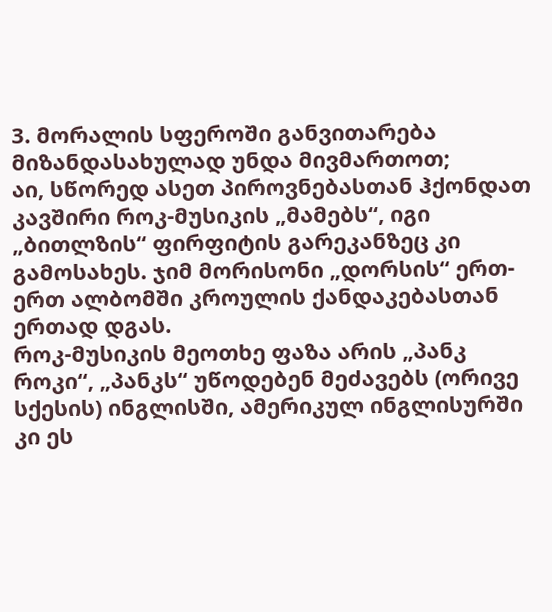3. მორალის სფეროში განვითარება მიზანდასახულად უნდა მივმართოთ;
აი, სწორედ ასეთ პიროვნებასთან ჰქონდათ კავშირი როკ-მუსიკის „მამებს“, იგი „ბითლზის“ ფირფიტის გარეკანზეც კი გამოსახეს. ჯიმ მორისონი „დორსის“ ერთ-ერთ ალბომში კროულის ქანდაკებასთან ერთად დგას.
როკ-მუსიკის მეოთხე ფაზა არის „პანკ როკი“, „პანკს“ უწოდებენ მეძავებს (ორივე სქესის) ინგლისში, ამერიკულ ინგლისურში კი ეს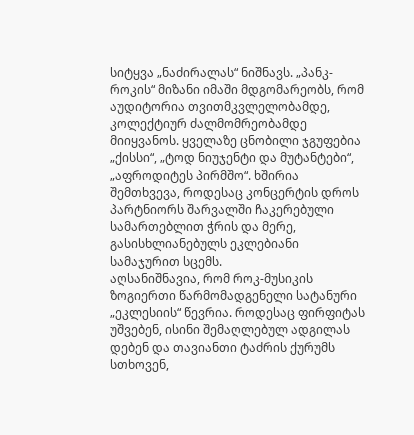სიტყვა „ნაძირალას“ ნიშნავს. „პანკ-როკის“ მიზანი იმაში მდგომარეობს, რომ აუდიტორია თვითმკვლელობამდე, კოლექტიურ ძალმომრეობამდე მიიყვანოს. ყველაზე ცნობილი ჯგუფებია „ქისსი“, „ტოდ ნიუჯენტი და მუტანტები“, „აფროდიტეს პირმშო“. ხშირია შემთხვევა, როდესაც კონცერტის დროს პარტნიორს შარვალში ჩაკერებული სამართებლით ჭრის და მერე, გასისხლიანებულს ეკლებიანი სამაჯურით სცემს.
აღსანიშნავია, რომ როკ-მუსიკის ზოგიერთი წარმომადგენელი სატანური „ეკლესიის“ წევრია. როდესაც ფირფიტას უშვებენ, ისინი შემაღლებულ ადგილას დებენ და თავიანთი ტაძრის ქურუმს სთხოვენ,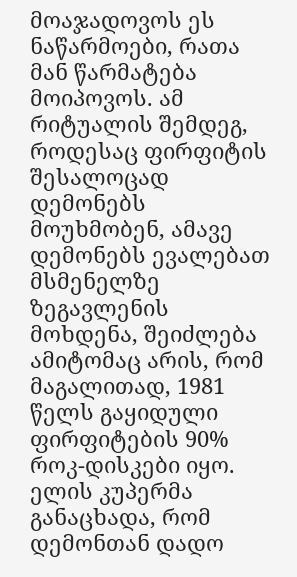მოაჯადოვოს ეს ნაწარმოები, რათა მან წარმატება მოიპოვოს. ამ რიტუალის შემდეგ, როდესაც ფირფიტის შესალოცად დემონებს მოუხმობენ, ამავე დემონებს ევალებათ მსმენელზე ზეგავლენის მოხდენა, შეიძლება ამიტომაც არის, რომ მაგალითად, 1981 წელს გაყიდული ფირფიტების 90% როკ-დისკები იყო.
ელის კუპერმა განაცხადა, რომ დემონთან დადო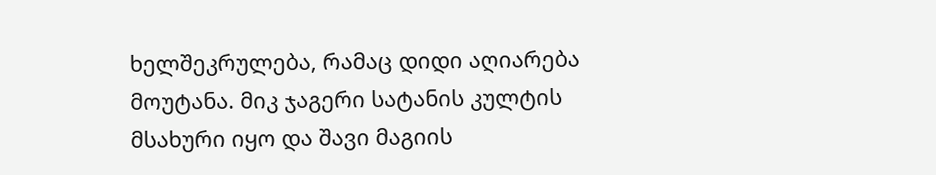ხელშეკრულება, რამაც დიდი აღიარება მოუტანა. მიკ ჯაგერი სატანის კულტის მსახური იყო და შავი მაგიის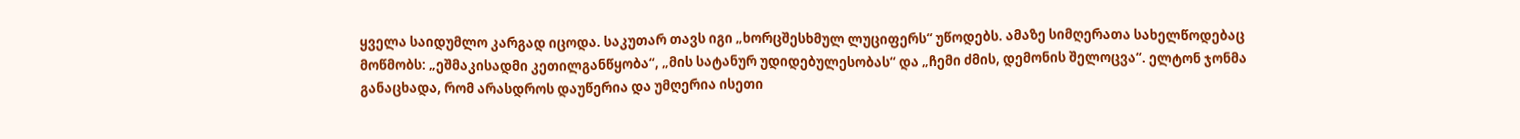ყველა საიდუმლო კარგად იცოდა. საკუთარ თავს იგი „ხორცშესხმულ ლუციფერს“ უწოდებს. ამაზე სიმღერათა სახელწოდებაც მოწმობს: „ეშმაკისადმი კეთილგანწყობა“, „მის სატანურ უდიდებულესობას“ და „ჩემი ძმის, დემონის შელოცვა“. ელტონ ჯონმა განაცხადა, რომ არასდროს დაუწერია და უმღერია ისეთი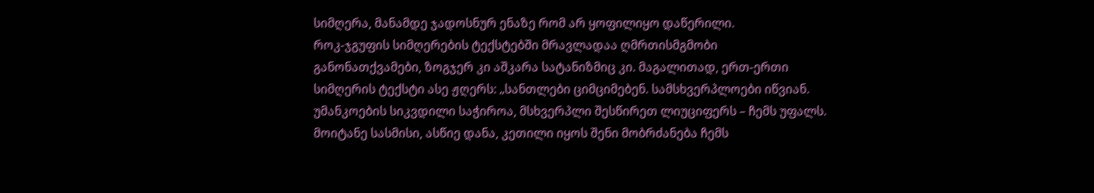სიმღერა, მანამდე ჯადოსნურ ენაზე რომ არ ყოფილიყო დაწერილი.
როკ-ჯგუფის სიმღერების ტექსტებში მრავლადაა ღმრთისმგმობი განონათქვამები, ზოგჯერ კი აშკარა სატანიზმიც კი. მაგალითად, ერთ-ერთი სიმღერის ტექსტი ასე ჟღერს: „სანთლები ციმციმებენ. სამსხვერპლოები იწვიან. უმანკოების სიკვდილი საჭიროა, მსხვერპლი შესწირეთ ლიუციფერს – ჩემს უფალს. მოიტანე სასმისი, ასწიე დანა, კეთილი იყოს შენი მობრძანება ჩემს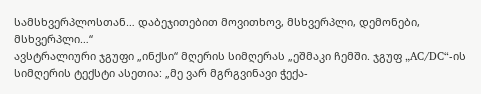სამსხვერპლოსთან… დაბეჯითებით მოვითხოვ, მსხვერპლი, დემონები, მსხვერპლი…“
ავსტრალიური ჯგუფი „ინქსი“ მღერის სიმღერას „ეშმაკი ჩემში. ჯგუფ „AC/DC“-ის სიმღერის ტექსტი ასეთია: „მე ვარ მგრგვინავი ჭექა-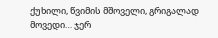ქუხილი, წვიმის მშოველი, გრიგალად მოვედი… ჯერ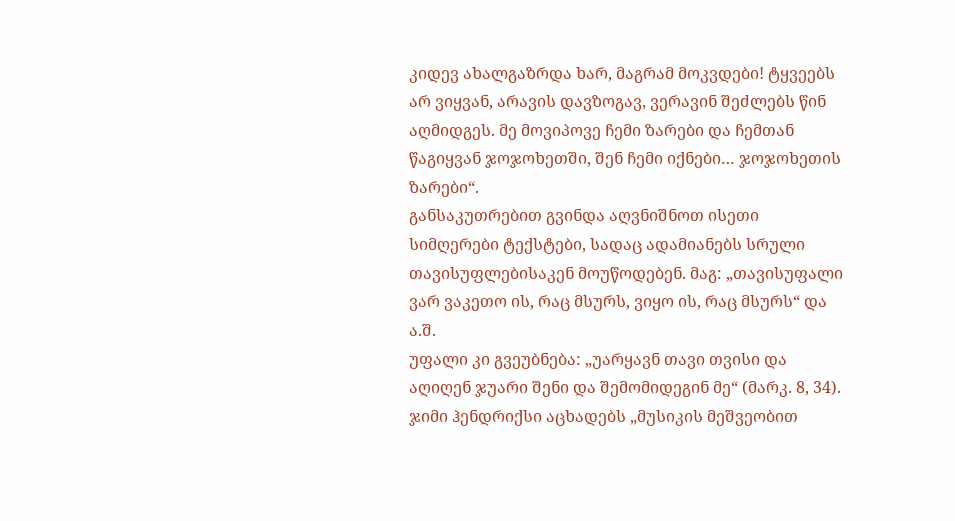კიდევ ახალგაზრდა ხარ, მაგრამ მოკვდები! ტყვეებს არ ვიყვან, არავის დავზოგავ, ვერავინ შეძლებს წინ აღმიდგეს. მე მოვიპოვე ჩემი ზარები და ჩემთან წაგიყვან ჯოჯოხეთში, შენ ჩემი იქნები… ჯოჯოხეთის ზარები“.
განსაკუთრებით გვინდა აღვნიშნოთ ისეთი სიმღერები ტექსტები, სადაც ადამიანებს სრული თავისუფლებისაკენ მოუწოდებენ. მაგ: „თავისუფალი ვარ ვაკეთო ის, რაც მსურს, ვიყო ის, რაც მსურს“ და ა.შ.
უფალი კი გვეუბნება: „უარყავნ თავი თვისი და აღიღენ ჯუარი შენი და შემომიდეგინ მე“ (მარკ. 8, 34).
ჯიმი ჰენდრიქსი აცხადებს „მუსიკის მეშვეობით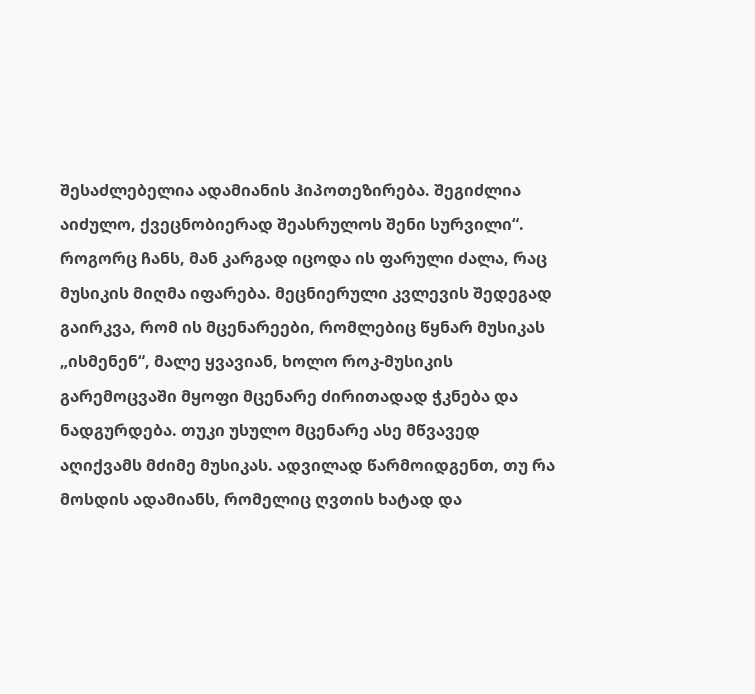შესაძლებელია ადამიანის ჰიპოთეზირება. შეგიძლია აიძულო, ქვეცნობიერად შეასრულოს შენი სურვილი“. როგორც ჩანს, მან კარგად იცოდა ის ფარული ძალა, რაც მუსიკის მიღმა იფარება. მეცნიერული კვლევის შედეგად გაირკვა, რომ ის მცენარეები, რომლებიც წყნარ მუსიკას „ისმენენ“, მალე ყვავიან, ხოლო როკ-მუსიკის გარემოცვაში მყოფი მცენარე ძირითადად ჭკნება და ნადგურდება. თუკი უსულო მცენარე ასე მწვავედ აღიქვამს მძიმე მუსიკას. ადვილად წარმოიდგენთ, თუ რა მოსდის ადამიანს, რომელიც ღვთის ხატად და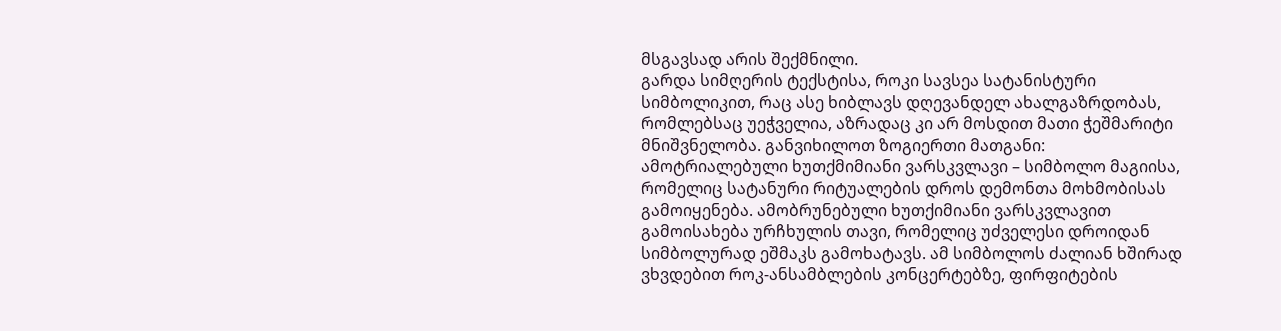მსგავსად არის შექმნილი.
გარდა სიმღერის ტექსტისა, როკი სავსეა სატანისტური სიმბოლიკით, რაც ასე ხიბლავს დღევანდელ ახალგაზრდობას, რომლებსაც უეჭველია, აზრადაც კი არ მოსდით მათი ჭეშმარიტი მნიშვნელობა. განვიხილოთ ზოგიერთი მათგანი:
ამოტრიალებული ხუთქმიმიანი ვარსკვლავი – სიმბოლო მაგიისა, რომელიც სატანური რიტუალების დროს დემონთა მოხმობისას გამოიყენება. ამობრუნებული ხუთქიმიანი ვარსკვლავით გამოისახება ურჩხულის თავი, რომელიც უძველესი დროიდან სიმბოლურად ეშმაკს გამოხატავს. ამ სიმბოლოს ძალიან ხშირად ვხვდებით როკ-ანსამბლების კონცერტებზე, ფირფიტების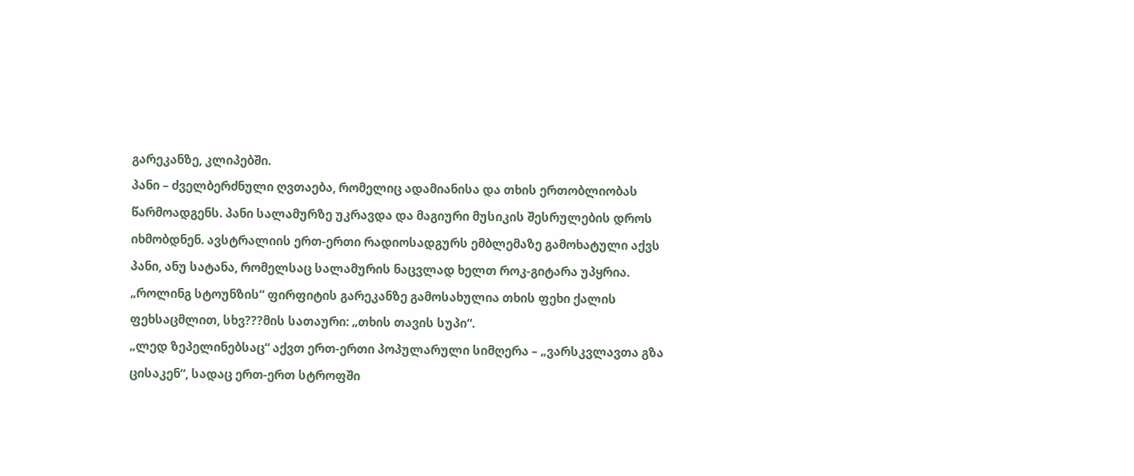გარეკანზე, კლიპებში.
პანი – ძველბერძნული ღვთაება, რომელიც ადამიანისა და თხის ერთობლიობას წარმოადგენს. პანი სალამურზე უკრავდა და მაგიური მუსიკის შესრულების დროს იხმობდნენ. ავსტრალიის ერთ-ერთი რადიოსადგურს ემბლემაზე გამოხატული აქვს პანი, ანუ სატანა, რომელსაც სალამურის ნაცვლად ხელთ როკ-გიტარა უპყრია. „როლინგ სტოუნზის“ ფირფიტის გარეკანზე გამოსახულია თხის ფეხი ქალის ფეხსაცმლით, სხვ???მის სათაური: „თხის თავის სუპი“.
„ლედ ზეპელინებსაც“ აქვთ ერთ-ერთი პოპულარული სიმღერა – „ვარსკვლავთა გზა ცისაკენ“, სადაც ერთ-ერთ სტროფში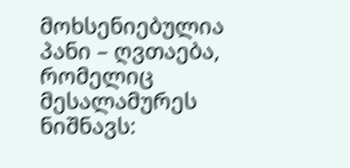მოხსენიებულია პანი – ღვთაება, რომელიც მესალამურეს ნიშნავს: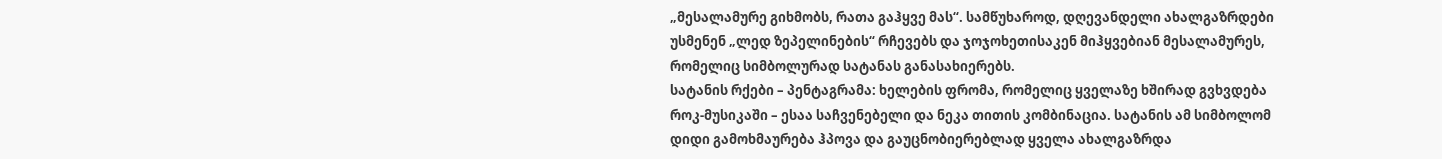„მესალამურე გიხმობს, რათა გაჰყვე მას“. სამწუხაროდ, დღევანდელი ახალგაზრდები უსმენენ „ლედ ზეპელინების“ რჩევებს და ჯოჯოხეთისაკენ მიჰყვებიან მესალამურეს, რომელიც სიმბოლურად სატანას განასახიერებს.
სატანის რქები – პენტაგრამა: ხელების ფრომა, რომელიც ყველაზე ხშირად გვხვდება როკ-მუსიკაში – ესაა საჩვენებელი და ნეკა თითის კომბინაცია. სატანის ამ სიმბოლომ დიდი გამოხმაურება ჰპოვა და გაუცნობიერებლად ყველა ახალგაზრდა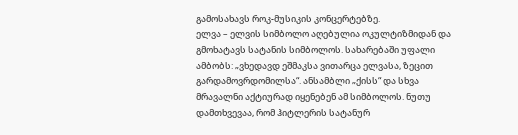გამოსახავს როკ-მუსიკის კონცერტებზე.
ელვა – ელვის სიმბოლო აღებულია ოკულტიზმიდან და გმოხატავს სატანის სიმბოლოს. სახარებაში უფალი ამბობს: „ვხედავდ ეშმაკსა ვითარცა ელვასა, ზეცით გარდამოვრდომილსა“. ანსამბლი „ქისს“ და სხვა მრავალნი აქტიურად იყენებენ ამ სიმბოლოს. ნუთუ დამთხვევაა, რომ ჰიტლერის სატანურ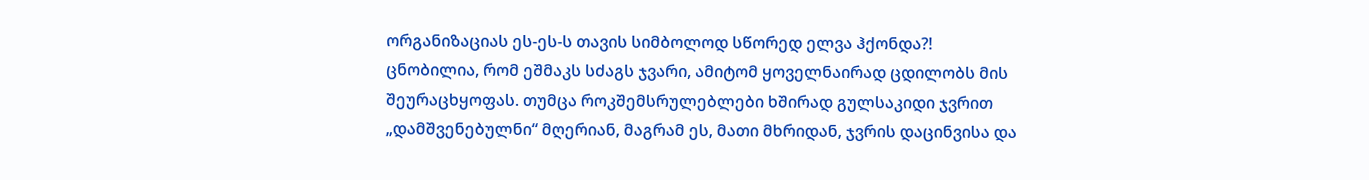ორგანიზაციას ეს-ეს-ს თავის სიმბოლოდ სწორედ ელვა ჰქონდა?!
ცნობილია, რომ ეშმაკს სძაგს ჯვარი, ამიტომ ყოველნაირად ცდილობს მის შეურაცხყოფას. თუმცა როკშემსრულებლები ხშირად გულსაკიდი ჯვრით „დამშვენებულნი“ მღერიან, მაგრამ ეს, მათი მხრიდან, ჯვრის დაცინვისა და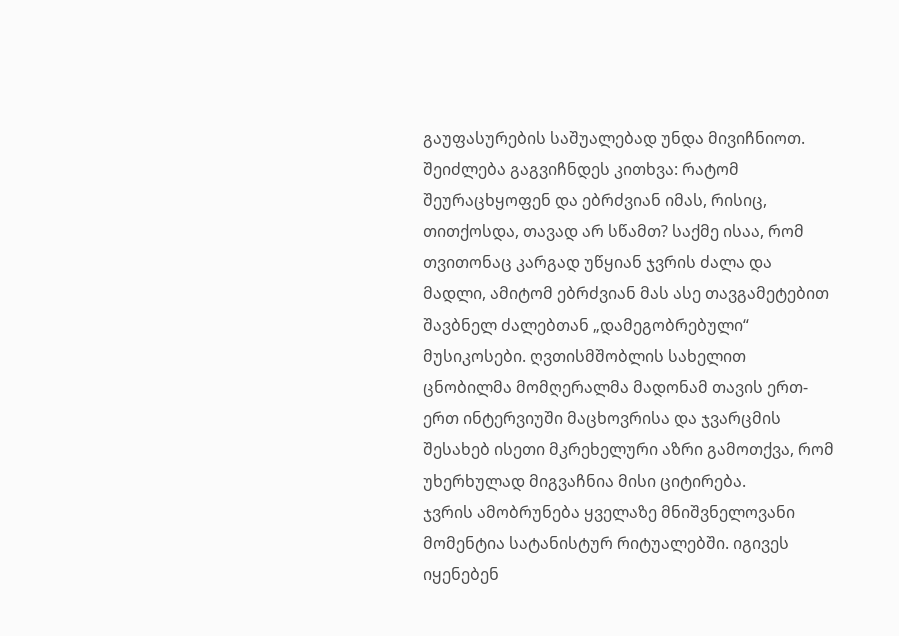გაუფასურების საშუალებად უნდა მივიჩნიოთ. შეიძლება გაგვიჩნდეს კითხვა: რატომ შეურაცხყოფენ და ებრძვიან იმას, რისიც, თითქოსდა, თავად არ სწამთ? საქმე ისაა, რომ თვითონაც კარგად უწყიან ჯვრის ძალა და მადლი, ამიტომ ებრძვიან მას ასე თავგამეტებით შავბნელ ძალებთან „დამეგობრებული“ მუსიკოსები. ღვთისმშობლის სახელით ცნობილმა მომღერალმა მადონამ თავის ერთ-ერთ ინტერვიუში მაცხოვრისა და ჯვარცმის შესახებ ისეთი მკრეხელური აზრი გამოთქვა, რომ უხერხულად მიგვაჩნია მისი ციტირება.
ჯვრის ამობრუნება ყველაზე მნიშვნელოვანი მომენტია სატანისტურ რიტუალებში. იგივეს იყენებენ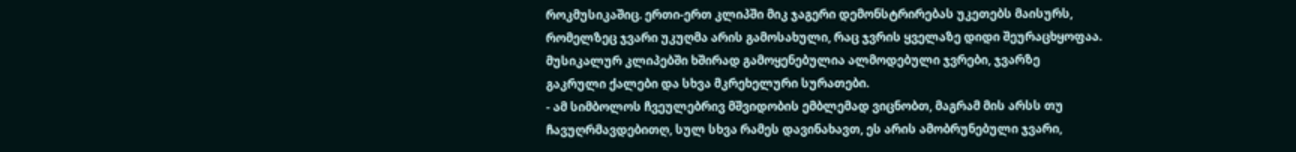როკმუსიკაშიც. ერთი-ერთ კლიპში მიკ ჯაგერი დემონსტრირებას უკეთებს მაისურს, რომელზეც ჯვარი უკუღმა არის გამოსახული, რაც ჯვრის ყველაზე დიდი შეურაცხყოფაა. მუსიკალურ კლიპებში ხშირად გამოყენებულია ალმოდებული ჯვრები, ჯვარზე გაკრული ქალები და სხვა მკრეხელური სურათები.
- ამ სიმბოლოს ჩვეულებრივ მშვიდობის ემბლემად ვიცნობთ, მაგრამ მის არსს თუ ჩავუღრმავდებითღ, სულ სხვა რამეს დავინახავთ, ეს არის ამობრუნებული ჯვარი,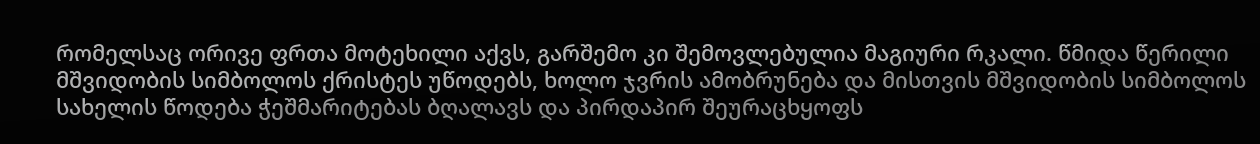რომელსაც ორივე ფრთა მოტეხილი აქვს, გარშემო კი შემოვლებულია მაგიური რკალი. წმიდა წერილი მშვიდობის სიმბოლოს ქრისტეს უწოდებს, ხოლო ჯვრის ამობრუნება და მისთვის მშვიდობის სიმბოლოს სახელის წოდება ჭეშმარიტებას ბღალავს და პირდაპირ შეურაცხყოფს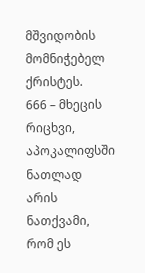მშვიდობის მომნიჭებელ ქრისტეს.
666 – მხეცის რიცხვი, აპოკალიფსში ნათლად არის ნათქვამი, რომ ეს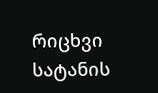რიცხვი სატანის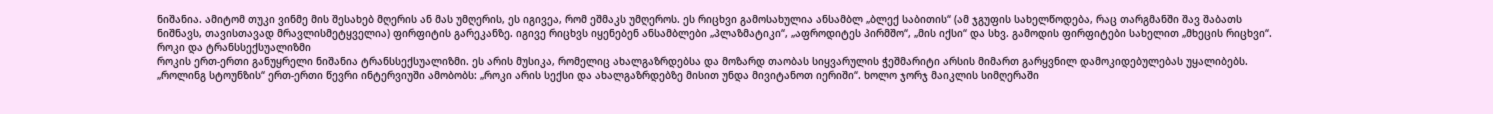ნიშანია. ამიტომ თუკი ვინმე მის შესახებ მღერის ან მას უმღერის, ეს იგივეა, რომ ეშმაკს უმღეროს. ეს რიცხვი გამოსახულია ანსამბლ „ბლექ საბითის“ (ამ ჯგუფის სახელწოდება, რაც თარგმანში შავ შაბათს ნიშნავს, თავისთავად მრავლისმეტყველია) ფირფიტის გარეკანზე. იგივე რიცხვს იყენებენ ანსამბლები „პლაზმატიკი“, „აფროდიტეს პირმშო“, „მის იქსი“ და სხვ. გამოდის ფირფიტები სახელით „მხეცის რიცხვი“.
როკი და ტრანსსექსუალიზმი
როკის ერთ-ერთი განუყრელი ნიშანია ტრანსსექსუალიზმი. ეს არის მუსიკა, რომელიც ახალგაზრდებსა და მოზარდ თაობას სიყვარულის ჭეშმარიტი არსის მიმართ გარყვნილ დამოკიდებულებას უყალიბებს. „როლინგ სტოუნზის“ ერთ-ერთი წევრი ინტერვიუში ამობობს: „როკი არის სექსი და ახალგაზრდებზე მისით უნდა მივიტანოთ იერიში“. ხოლო ჯორჯ მაიკლის სიმღერაში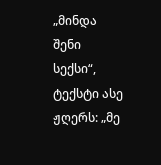„მინდა შენი სექსი“, ტექსტი ასე ჟღერს: „მე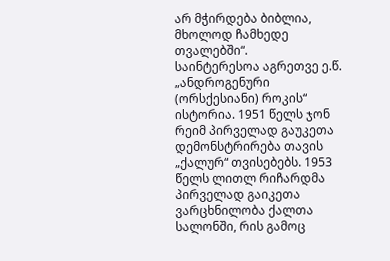არ მჭირდება ბიბლია, მხოლოდ ჩამხედე თვალებში“.
საინტერესოა აგრეთვე ე.წ. „ანდროგენური (ორსქესიანი) როკის“ ისტორია. 1951 წელს ჯონ რეიმ პირველად გაუკეთა დემონსტრირება თავის „ქალურ“ თვისებებს. 1953 წელს ლითლ რიჩარდმა პირველად გაიკეთა ვარცხნილობა ქალთა სალონში, რის გამოც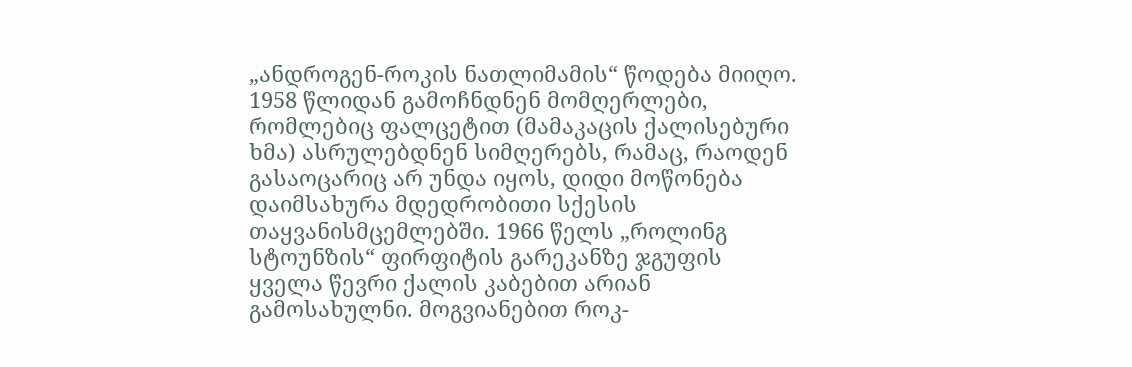„ანდროგენ-როკის ნათლიმამის“ წოდება მიიღო. 1958 წლიდან გამოჩნდნენ მომღერლები, რომლებიც ფალცეტით (მამაკაცის ქალისებური ხმა) ასრულებდნენ სიმღერებს, რამაც, რაოდენ გასაოცარიც არ უნდა იყოს, დიდი მოწონება დაიმსახურა მდედრობითი სქესის თაყვანისმცემლებში. 1966 წელს „როლინგ სტოუნზის“ ფირფიტის გარეკანზე ჯგუფის ყველა წევრი ქალის კაბებით არიან გამოსახულნი. მოგვიანებით როკ-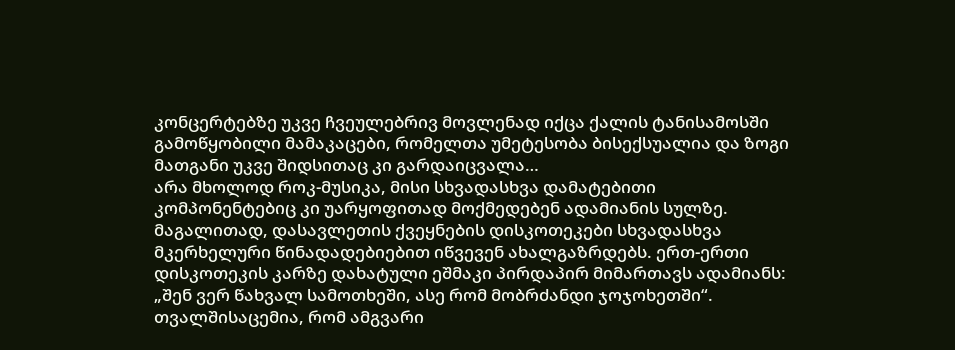კონცერტებზე უკვე ჩვეულებრივ მოვლენად იქცა ქალის ტანისამოსში გამოწყობილი მამაკაცები, რომელთა უმეტესობა ბისექსუალია და ზოგი მათგანი უკვე შიდსითაც კი გარდაიცვალა…
არა მხოლოდ როკ-მუსიკა, მისი სხვადასხვა დამატებითი კომპონენტებიც კი უარყოფითად მოქმედებენ ადამიანის სულზე. მაგალითად, დასავლეთის ქვეყნების დისკოთეკები სხვადასხვა მკერხელური წინადადებიებით იწვევენ ახალგაზრდებს. ერთ-ერთი დისკოთეკის კარზე დახატული ეშმაკი პირდაპირ მიმართავს ადამიანს: „შენ ვერ წახვალ სამოთხეში, ასე რომ მობრძანდი ჯოჯოხეთში“. თვალშისაცემია, რომ ამგვარი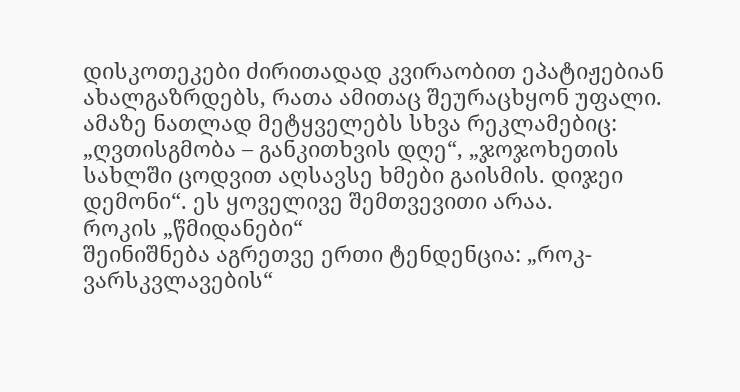დისკოთეკები ძირითადად კვირაობით ეპატიჟებიან ახალგაზრდებს, რათა ამითაც შეურაცხყონ უფალი. ამაზე ნათლად მეტყველებს სხვა რეკლამებიც: „ღვთისგმობა – განკითხვის დღე“, „ჯოჯოხეთის სახლში ცოდვით აღსავსე ხმები გაისმის. დიჯეი დემონი“. ეს ყოველივე შემთვევითი არაა.
როკის „წმიდანები“
შეინიშნება აგრეთვე ერთი ტენდენცია: „როკ-ვარსკვლავების“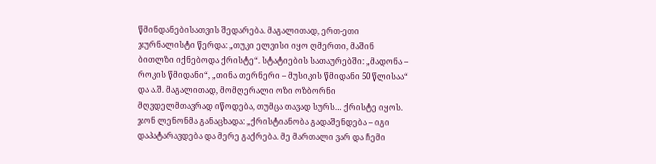წმინდანებისათვის შედარება. მაგალითად, ერთ-ეთი ჯურნალისტი წერდა: „თუკი ელვისი იყო ღმერთი, მაშინ ბითლზი იქნებოდა ქრისტე“. სტატიების სათაურებში: „მადონა – როკის წმიდანი“, „თინა თერნერი – მუსიკის წმიდანი 50 წლისაა“ და ა.შ. მაგალითად, მომღერალი ოზი ოზბორნი მღვდელმთავრად იწოდება, თუმცა თავად სურს… ქრისტე იყოს.
ჯონ ლენონმა განაცხადა: „ქრისტიანობა გადაშენდება – იგი დაპატარავდება და მერე გაქრება. მე მართალი ვარ და ჩემი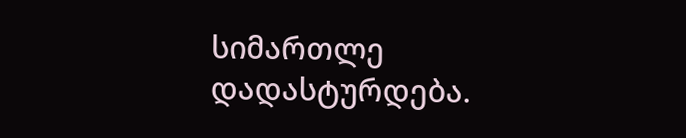სიმართლე დადასტურდება.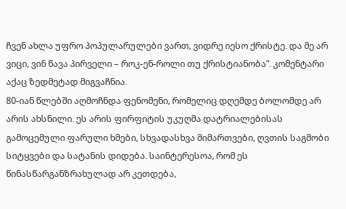ჩვენ ახლა უფრო პოპულარულები ვართ, ვიდრე იესო ქრისტე. და მე არ ვიცი, ვინ წავა პირველი – როკ-ენ-როლი თუ ქრისტიანობა“. კომენტარი აქაც ზედმეტად მიგვაჩნია.
80-იან წლებში აღმოჩნდა ფენომენი, რომელიც დღემდე ბოლომდე არ არის ახსნილი. ეს არის ფირფიტის უკუღმა დატრიალებისას გამოცემული ფარული ხმები, სხვადასხვა მიმართვები, ღვთის საგმობი სიტყვები და სატანის დიდება. საინტერესოა, რომ ეს წინასწარგანზრახულად არ კეთდება,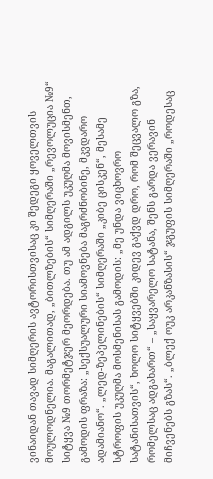ვინაიდან თავად სიმღერის ავტორისთვისაც კი შედეგი ყოველთვის მოულოდნელია. მაგალითად, „ბითლზების“ სიმღერაში „რევოლუცია №9“ სიტყვა №9 თორმეტჯერ მეორდება. თუ ამ ადგილს უკუღმა მოვისმენთ, გამოდის ფრაზა: „სექსუალური სიამოვნება მაგრძნობინე, მკვდარო ადამიანო“. „ლედ-ზეპელინების“ სიმღერაში „კიბე ცისკენ“, მესამე სტროფის უკუღმა მოსმენისას გამოდის: „მე უნდა ვიცხოვრო სატანისათვის“, ხოლო სიტყვებში კიდევ გაქვდ დრო, რომ შეცვალო გზა, რომელსაც ადგახართ“ – „საყვარელო სატანა, შენს გარდა ვერავინ მიჩვენებს გზას“. „ბლექ ოუკ არკანზასის“ ჯგუფის სიმღერაში „როდესაც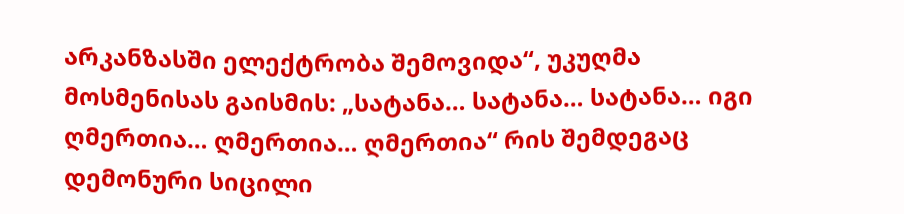არკანზასში ელექტრობა შემოვიდა“, უკუღმა მოსმენისას გაისმის: „სატანა… სატანა… სატანა… იგი ღმერთია… ღმერთია… ღმერთია“ რის შემდეგაც დემონური სიცილი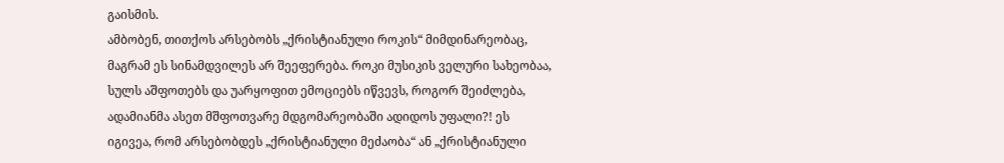გაისმის.
ამბობენ, თითქოს არსებობს „ქრისტიანული როკის“ მიმდინარეობაც, მაგრამ ეს სინამდვილეს არ შეეფერება. როკი მუსიკის ველური სახეობაა, სულს აშფოთებს და უარყოფით ემოციებს იწვევს, როგორ შეიძლება, ადამიანმა ასეთ მშფოთვარე მდგომარეობაში ადიდოს უფალი?! ეს იგივეა, რომ არსებობდეს „ქრისტიანული მეძაობა“ ან „ქრისტიანული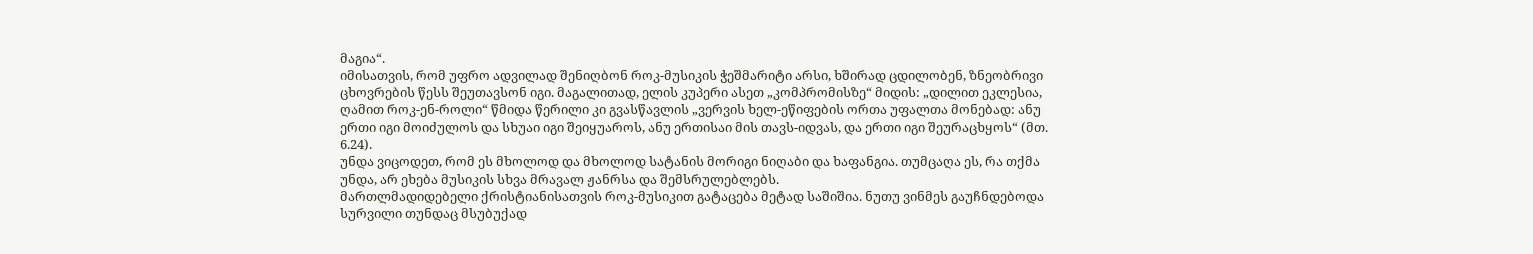მაგია“.
იმისათვის, რომ უფრო ადვილად შენიღბონ როკ-მუსიკის ჭეშმარიტი არსი, ხშირად ცდილობენ, ზნეობრივი ცხოვრების წესს შეუთავსონ იგი. მაგალითად, ელის კუპერი ასეთ „კომპრომისზე“ მიდის: „დილით ეკლესია, ღამით როკ-ენ-როლი“ წმიდა წერილი კი გვასწავლის „ვერვის ხელ-ეწიფების ორთა უფალთა მონებად: ანუ ერთი იგი მოიძულოს და სხუაი იგი შეიყუაროს, ანუ ერთისაი მის თავს-იდვას, და ერთი იგი შეურაცხყოს“ (მთ. 6.24).
უნდა ვიცოდეთ, რომ ეს მხოლოდ და მხოლოდ სატანის მორიგი ნიღაბი და ხაფანგია. თუმცაღა ეს, რა თქმა უნდა, არ ეხება მუსიკის სხვა მრავალ ჟანრსა და შემსრულებლებს.
მართლმადიდებელი ქრისტიანისათვის როკ-მუსიკით გატაცება მეტად საშიშია. ნუთუ ვინმეს გაუჩნდებოდა სურვილი თუნდაც მსუბუქად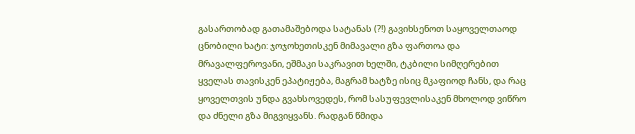გასართობად გათამაშებოდა სატანას (?!) გავიხსენოთ საყოველთაოდ ცნობილი ხატი: ჯოჯოხეთისკენ მიმავალი გზა ფართოა და მრავალფეროვანი, ეშმაკი საკრავით ხელში, ტკბილი სიმღერებით ყველას თავისკენ ეპატიჟება, მაგრამ ხატზე ისიც მკაფიოდ ჩანს, და რაც ყოველთვის უნდა გვახსოვედეს, რომ სასუფევლისაკენ მხოლოდ ვიწრო და ძნელი გზა მიგვიყვანს. რადგან წმიდა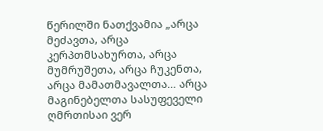წერილში ნათქვამია „არცა მეძავთა, არცა კერპთმსახურთა, არცა მუმრუშეთა, არცა ჩუკენთა, არცა მამათმავალთა… არცა მაგინებელთა სასუფეველი ღმრთისაი ვერ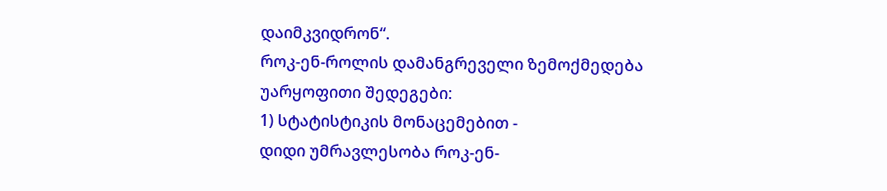დაიმკვიდრონ“.
როკ-ენ-როლის დამანგრეველი ზემოქმედება
უარყოფითი შედეგები:
1) სტატისტიკის მონაცემებით -
დიდი უმრავლესობა როკ-ენ-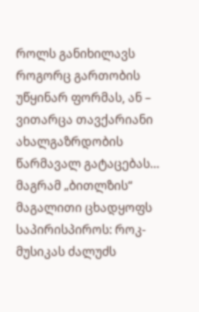როლს განიხილავს როგორც გართობის უწყინარ ფორმას, ან – ვითარცა თავქარიანი ახალგაზრდობის წარმავალ გატაცებას… მაგრამ „ბითლზის“ მაგალითი ცხადყოფს საპირისპიროს: როკ-მუსიკას ძალუძს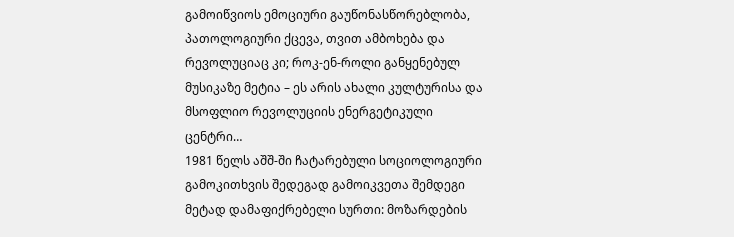გამოიწვიოს ემოციური გაუწონასწორებლობა, პათოლოგიური ქცევა, თვით ამბოხება და რევოლუციაც კი; როკ-ენ-როლი განყენებულ მუსიკაზე მეტია – ეს არის ახალი კულტურისა და მსოფლიო რევოლუციის ენერგეტიკული ცენტრი…
1981 წელს აშშ-ში ჩატარებული სოციოლოგიური გამოკითხვის შედეგად გამოიკვეთა შემდეგი მეტად დამაფიქრებელი სურთი: მოზარდების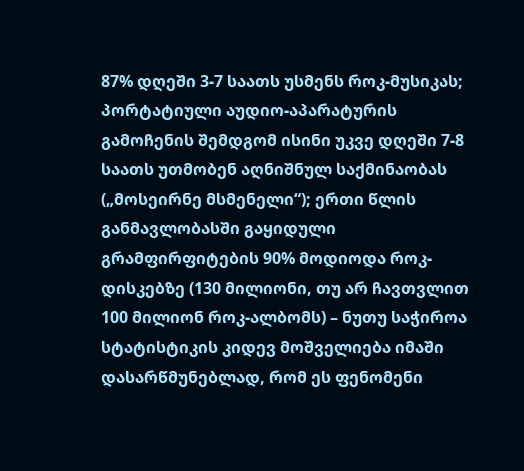87% დღეში 3-7 საათს უსმენს როკ-მუსიკას; პორტატიული აუდიო-აპარატურის გამოჩენის შემდგომ ისინი უკვე დღეში 7-8 საათს უთმობენ აღნიშნულ საქმინაობას („მოსეირნე მსმენელი“); ერთი წლის განმავლობასში გაყიდული გრამფირფიტების 90% მოდიოდა როკ-დისკებზე (130 მილიონი, თუ არ ჩავთვლით 100 მილიონ როკ-ალბომს) – ნუთუ საჭიროა სტატისტიკის კიდევ მოშველიება იმაში დასარწმუნებლად, რომ ეს ფენომენი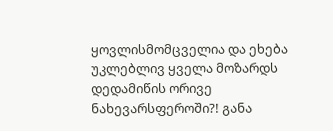ყოვლისმომცველია და ეხება უკლებლივ ყველა მოზარდს დედამიწის ორივე ნახევარსფეროში?! განა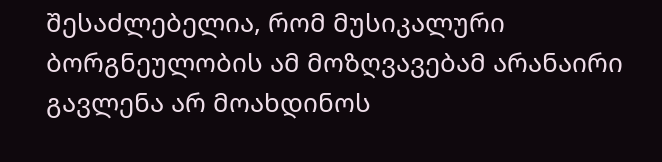შესაძლებელია, რომ მუსიკალური ბორგნეულობის ამ მოზღვავებამ არანაირი გავლენა არ მოახდინოს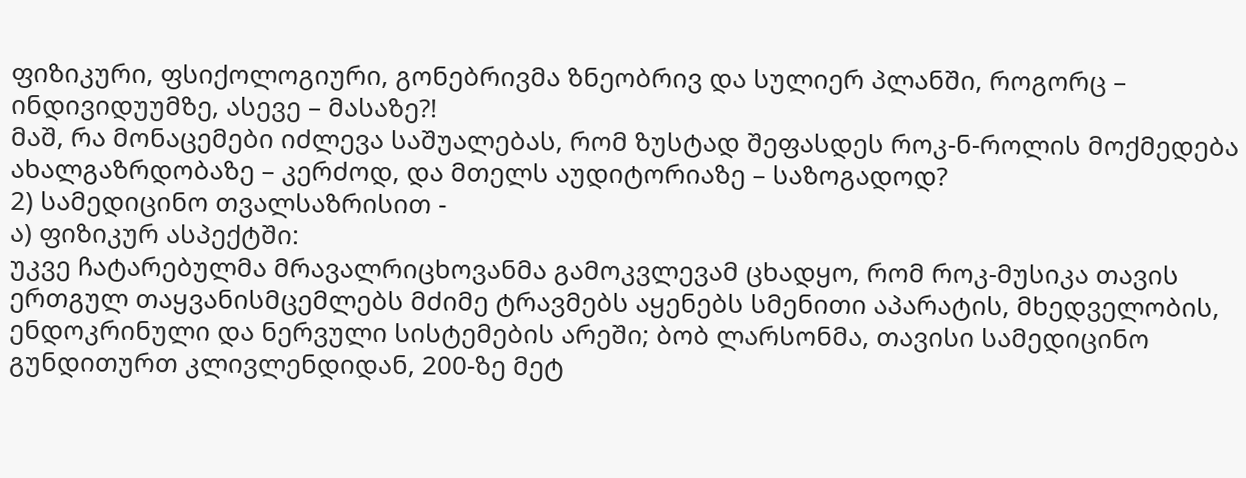ფიზიკური, ფსიქოლოგიური, გონებრივმა ზნეობრივ და სულიერ პლანში, როგორც – ინდივიდუუმზე, ასევე – მასაზე?!
მაშ, რა მონაცემები იძლევა საშუალებას, რომ ზუსტად შეფასდეს როკ-ნ-როლის მოქმედება ახალგაზრდობაზე – კერძოდ, და მთელს აუდიტორიაზე – საზოგადოდ?
2) სამედიცინო თვალსაზრისით -
ა) ფიზიკურ ასპექტში:
უკვე ჩატარებულმა მრავალრიცხოვანმა გამოკვლევამ ცხადყო, რომ როკ-მუსიკა თავის ერთგულ თაყვანისმცემლებს მძიმე ტრავმებს აყენებს სმენითი აპარატის, მხედველობის, ენდოკრინული და ნერვული სისტემების არეში; ბობ ლარსონმა, თავისი სამედიცინო გუნდითურთ კლივლენდიდან, 200-ზე მეტ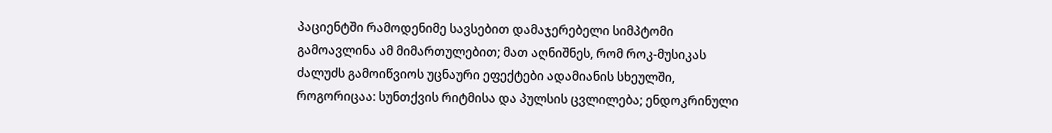პაციენტში რამოდენიმე სავსებით დამაჯერებელი სიმპტომი გამოავლინა ამ მიმართულებით; მათ აღნიშნეს, რომ როკ-მუსიკას ძალუძს გამოიწვიოს უცნაური ეფექტები ადამიანის სხეულში, როგორიცაა: სუნთქვის რიტმისა და პულსის ცვლილება; ენდოკრინული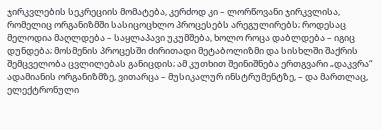ჯირკვლების სეკრეციის მომატება, კერძოდ კი – ლორწოვანი ჯირკვლისა, რომელიც ორგანიზმში სასიცოცხლო პროცესებს არეგულირებს; როდესაც მელოდია მაღლდება – საყლაპავი უკუმშება, ხოლო როცა დაბლდება – იგიც დუნდება; მოსმენის პროცესში ძირითადი მეტაბოლიზმი და სისხლში შაქრის შემცველობა ცვლილებას განიცდის; ამ კუთხით შეინიშნება ერთგვარი „დაკვრა“ ადამიანის ორგანიზმზე, ვითარცა – მუსიკალურ ინსტრუმენტზე, – და მართლაც, ელექტრონული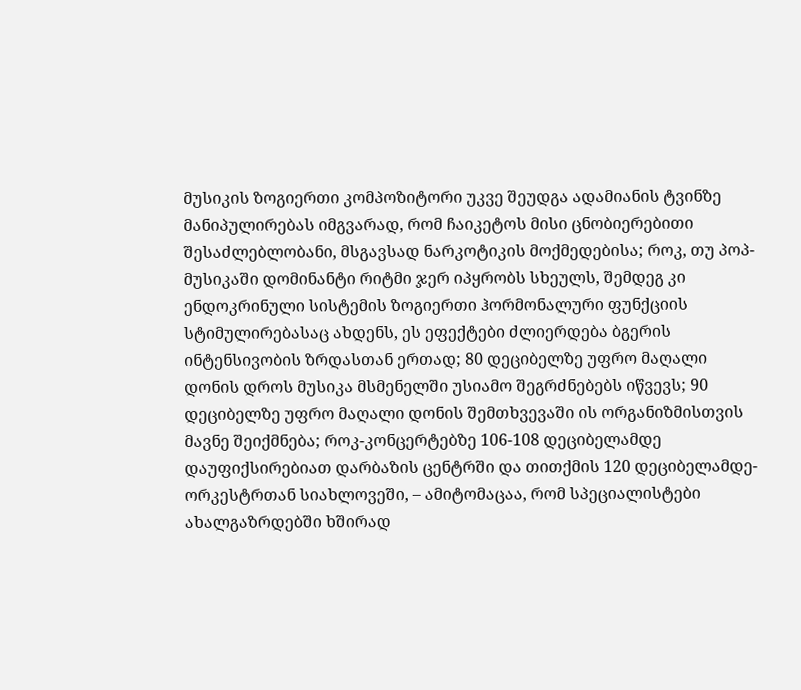მუსიკის ზოგიერთი კომპოზიტორი უკვე შეუდგა ადამიანის ტვინზე მანიპულირებას იმგვარად, რომ ჩაიკეტოს მისი ცნობიერებითი შესაძლებლობანი, მსგავსად ნარკოტიკის მოქმედებისა; როკ, თუ პოპ-მუსიკაში დომინანტი რიტმი ჯერ იპყრობს სხეულს, შემდეგ კი ენდოკრინული სისტემის ზოგიერთი ჰორმონალური ფუნქციის სტიმულირებასაც ახდენს, ეს ეფექტები ძლიერდება ბგერის ინტენსივობის ზრდასთან ერთად; 80 დეციბელზე უფრო მაღალი დონის დროს მუსიკა მსმენელში უსიამო შეგრძნებებს იწვევს; 90 დეციბელზე უფრო მაღალი დონის შემთხვევაში ის ორგანიზმისთვის მავნე შეიქმნება; როკ-კონცერტებზე 106-108 დეციბელამდე დაუფიქსირებიათ დარბაზის ცენტრში და თითქმის 120 დეციბელამდე-ორკესტრთან სიახლოვეში, – ამიტომაცაა, რომ სპეციალისტები ახალგაზრდებში ხშირად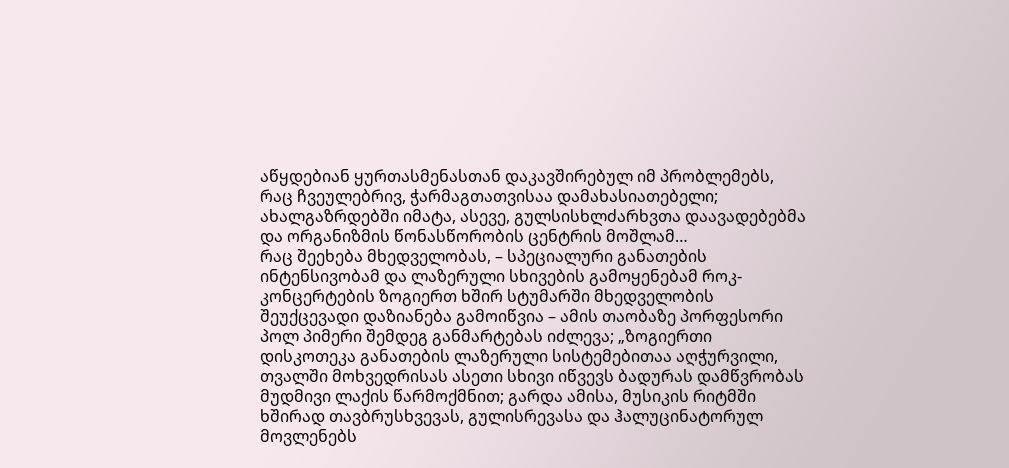აწყდებიან ყურთასმენასთან დაკავშირებულ იმ პრობლემებს, რაც ჩვეულებრივ, ჭარმაგთათვისაა დამახასიათებელი; ახალგაზრდებში იმატა, ასევე, გულსისხლძარხვთა დაავადებებმა და ორგანიზმის წონასწორობის ცენტრის მოშლამ…
რაც შეეხება მხედველობას, – სპეციალური განათების ინტენსივობამ და ლაზერული სხივების გამოყენებამ როკ-კონცერტების ზოგიერთ ხშირ სტუმარში მხედველობის შეუქცევადი დაზიანება გამოიწვია – ამის თაობაზე პორფესორი პოლ პიმერი შემდეგ განმარტებას იძლევა; „ზოგიერთი დისკოთეკა განათების ლაზერული სისტემებითაა აღჭურვილი, თვალში მოხვედრისას ასეთი სხივი იწვევს ბადურას დამწვრობას მუდმივი ლაქის წარმოქმნით; გარდა ამისა, მუსიკის რიტმში ხშირად თავბრუსხვევას, გულისრევასა და ჰალუცინატორულ მოვლენებს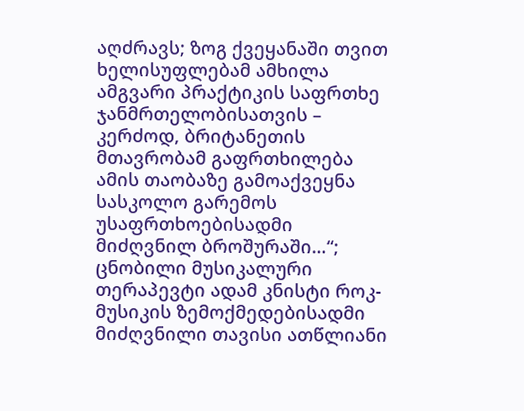აღძრავს; ზოგ ქვეყანაში თვით ხელისუფლებამ ამხილა ამგვარი პრაქტიკის საფრთხე ჯანმრთელობისათვის – კერძოდ, ბრიტანეთის მთავრობამ გაფრთხილება ამის თაობაზე გამოაქვეყნა სასკოლო გარემოს უსაფრთხოებისადმი მიძღვნილ ბროშურაში…“;
ცნობილი მუსიკალური თერაპევტი ადამ კნისტი როკ-მუსიკის ზემოქმედებისადმი მიძღვნილი თავისი ათწლიანი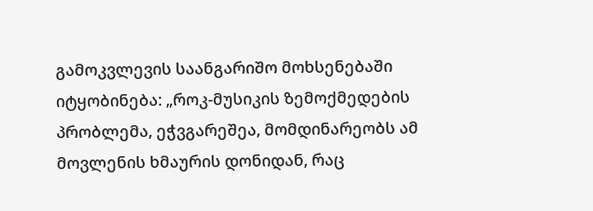გამოკვლევის საანგარიშო მოხსენებაში იტყობინება: „როკ-მუსიკის ზემოქმედების პრობლემა, ეჭვგარეშეა, მომდინარეობს ამ მოვლენის ხმაურის დონიდან, რაც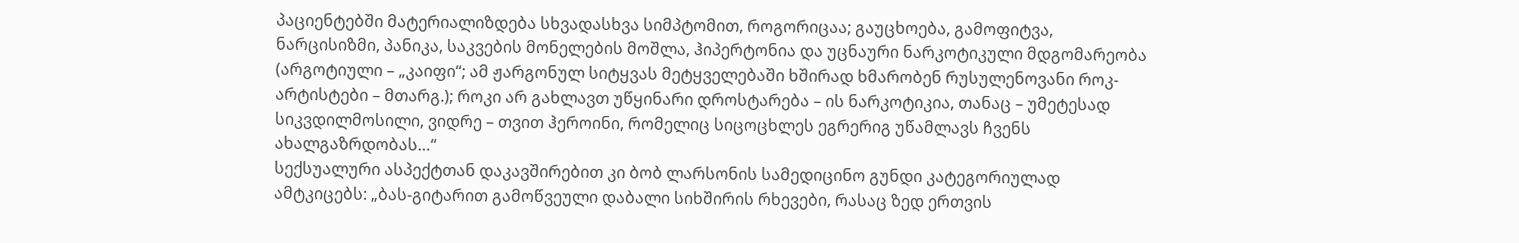პაციენტებში მატერიალიზდება სხვადასხვა სიმპტომით, როგორიცაა; გაუცხოება, გამოფიტვა, ნარცისიზმი, პანიკა, საკვების მონელების მოშლა, ჰიპერტონია და უცნაური ნარკოტიკული მდგომარეობა (არგოტიული – „კაიფი“; ამ ჟარგონულ სიტყვას მეტყველებაში ხშირად ხმარობენ რუსულენოვანი როკ-არტისტები – მთარგ.); როკი არ გახლავთ უწყინარი დროსტარება – ის ნარკოტიკია, თანაც – უმეტესად სიკვდილმოსილი, ვიდრე – თვით ჰეროინი, რომელიც სიცოცხლეს ეგრერიგ უწამლავს ჩვენს ახალგაზრდობას…“
სექსუალური ასპექტთან დაკავშირებით კი ბობ ლარსონის სამედიცინო გუნდი კატეგორიულად ამტკიცებს: „ბას-გიტარით გამოწვეული დაბალი სიხშირის რხევები, რასაც ზედ ერთვის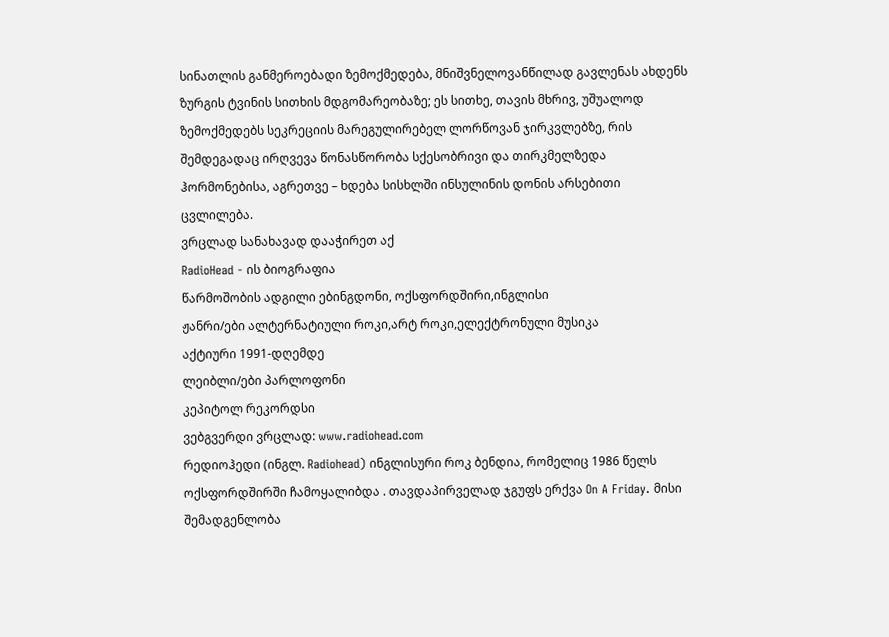სინათლის განმეროებადი ზემოქმედება, მნიშვნელოვანწილად გავლენას ახდენს ზურგის ტვინის სითხის მდგომარეობაზე; ეს სითხე, თავის მხრივ, უშუალოდ ზემოქმედებს სეკრეციის მარეგულირებელ ლორწოვან ჯირკვლებზე, რის შემდეგადაც ირღვევა წონასწორობა სქესობრივი და თირკმელზედა ჰორმონებისა, აგრეთვე – ხდება სისხლში ინსულინის დონის არსებითი ცვლილება.
ვრცლად სანახავად დააჭირეთ აქ
RadioHead - ის ბიოგრაფია
წარმოშობის ადგილი ებინგდონი, ოქსფორდშირი,ინგლისი
ჟანრი/ები ალტერნატიული როკი,არტ როკი,ელექტრონული მუსიკა
აქტიური 1991-დღემდე
ლეიბლი/ები პარლოფონი
კეპიტოლ რეკორდსი
ვებგვერდი ვრცლად: www.radiohead.com
რედიოჰედი (ინგლ. Radiohead) ინგლისური როკ ბენდია, რომელიც 1986 წელს ოქსფორდშირში ჩამოყალიბდა . თავდაპირველად ჯგუფს ერქვა On A Friday. მისი შემადგენლობა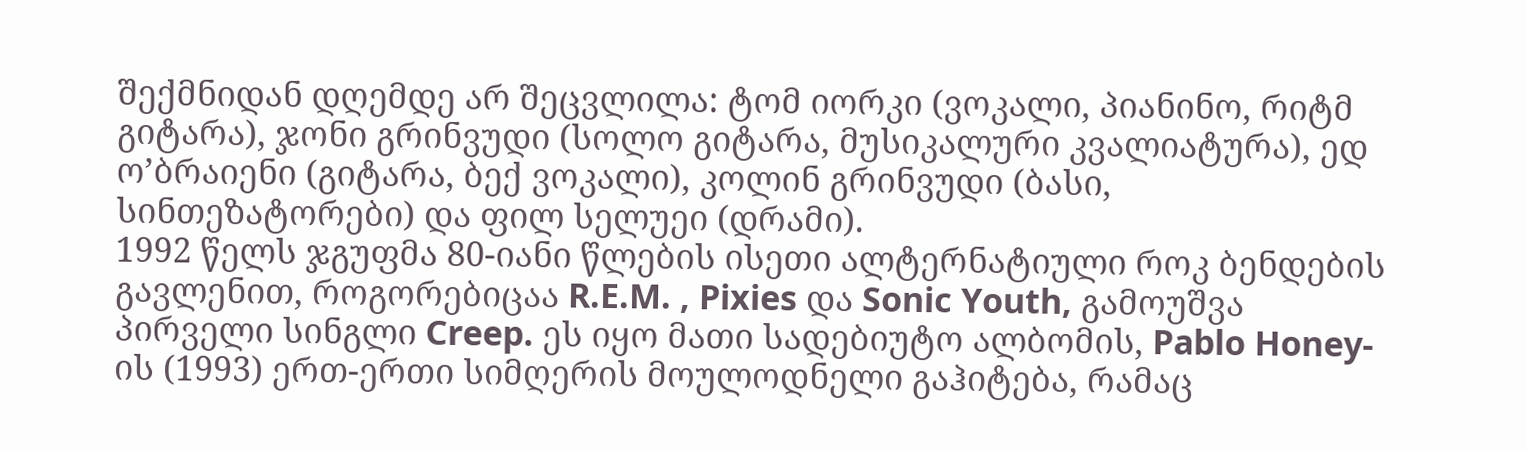შექმნიდან დღემდე არ შეცვლილა: ტომ იორკი (ვოკალი, პიანინო, რიტმ გიტარა), ჯონი გრინვუდი (სოლო გიტარა, მუსიკალური კვალიატურა), ედ ო’ბრაიენი (გიტარა, ბექ ვოკალი), კოლინ გრინვუდი (ბასი, სინთეზატორები) და ფილ სელუეი (დრამი).
1992 წელს ჯგუფმა 80-იანი წლების ისეთი ალტერნატიული როკ ბენდების გავლენით, როგორებიცაა R.E.M. , Pixies და Sonic Youth, გამოუშვა პირველი სინგლი Creep. ეს იყო მათი სადებიუტო ალბომის, Pablo Honey-ის (1993) ერთ-ერთი სიმღერის მოულოდნელი გაჰიტება, რამაც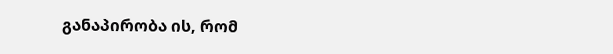განაპირობა ის, რომ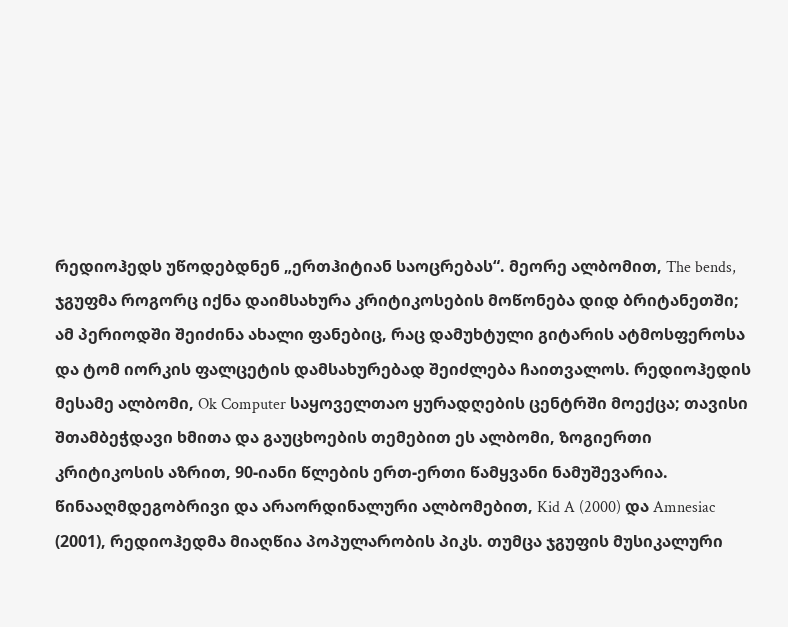რედიოჰედს უწოდებდნენ „ერთჰიტიან საოცრებას“. მეორე ალბომით, The bends, ჯგუფმა როგორც იქნა დაიმსახურა კრიტიკოსების მოწონება დიდ ბრიტანეთში; ამ პერიოდში შეიძინა ახალი ფანებიც, რაც დამუხტული გიტარის ატმოსფეროსა და ტომ იორკის ფალცეტის დამსახურებად შეიძლება ჩაითვალოს. რედიოჰედის მესამე ალბომი, Ok Computer საყოველთაო ყურადღების ცენტრში მოექცა; თავისი შთამბეჭდავი ხმითა და გაუცხოების თემებით ეს ალბომი, ზოგიერთი კრიტიკოსის აზრით, 90-იანი წლების ერთ-ერთი წამყვანი ნამუშევარია.
წინააღმდეგობრივი და არაორდინალური ალბომებით, Kid A (2000) და Amnesiac (2001), რედიოჰედმა მიაღწია პოპულარობის პიკს. თუმცა ჯგუფის მუსიკალური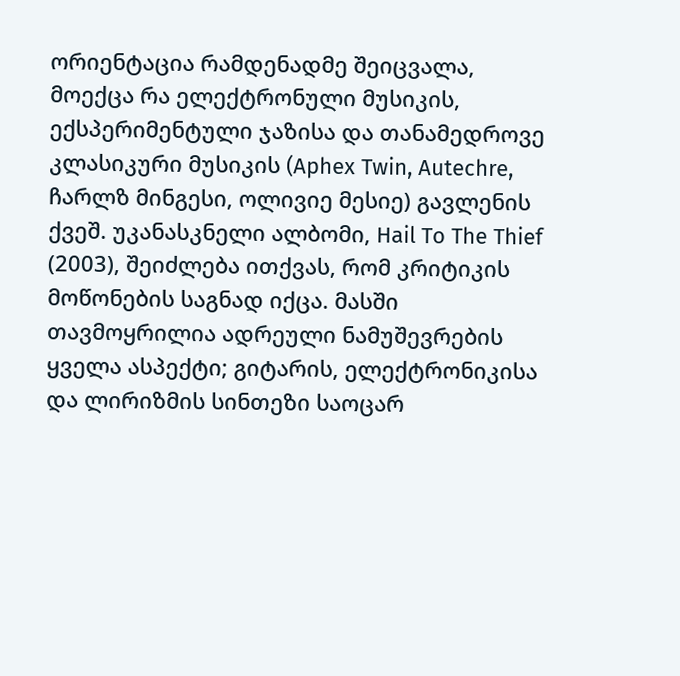ორიენტაცია რამდენადმე შეიცვალა, მოექცა რა ელექტრონული მუსიკის, ექსპერიმენტული ჯაზისა და თანამედროვე კლასიკური მუსიკის (Aphex Twin, Autechre, ჩარლზ მინგესი, ოლივიე მესიე) გავლენის ქვეშ. უკანასკნელი ალბომი, Hail To The Thief (2003), შეიძლება ითქვას, რომ კრიტიკის მოწონების საგნად იქცა. მასში თავმოყრილია ადრეული ნამუშევრების ყველა ასპექტი; გიტარის, ელექტრონიკისა და ლირიზმის სინთეზი საოცარ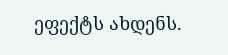ეფექტს ახდენს.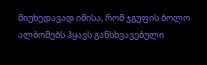მიუხედავად იმისა, რომ ჯგუფის ბოლო ალბომებს ჰყავს განსხვავებული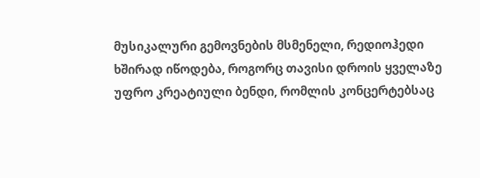მუსიკალური გემოვნების მსმენელი, რედიოჰედი ხშირად იწოდება, როგორც თავისი დროის ყველაზე უფრო კრეატიული ბენდი, რომლის კონცერტებსაც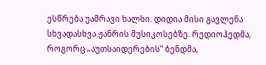ესწრება უამრავი ხალხი. დიდია მისი გავლენა სხვადასხვა ჟანრის მუსიკოსებზე. რედიოჰედმა, როგორც „აუთსაიდერების“ ბენდმა,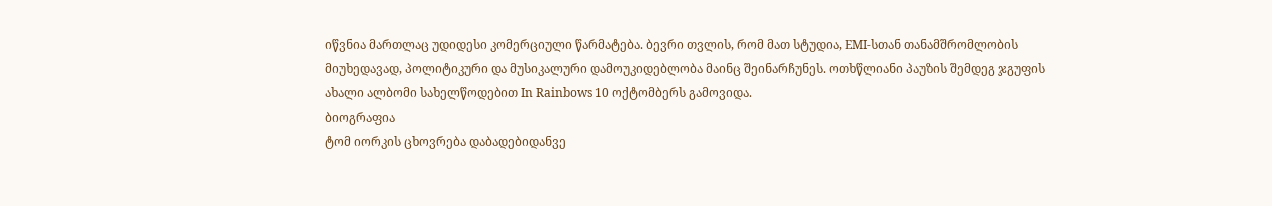იწვნია მართლაც უდიდესი კომერციული წარმატება. ბევრი თვლის, რომ მათ სტუდია, EMI-სთან თანამშრომლობის მიუხედავად, პოლიტიკური და მუსიკალური დამოუკიდებლობა მაინც შეინარჩუნეს. ოთხწლიანი პაუზის შემდეგ ჯგუფის ახალი ალბომი სახელწოდებით In Rainbows 10 ოქტომბერს გამოვიდა.
ბიოგრაფია
ტომ იორკის ცხოვრება დაბადებიდანვე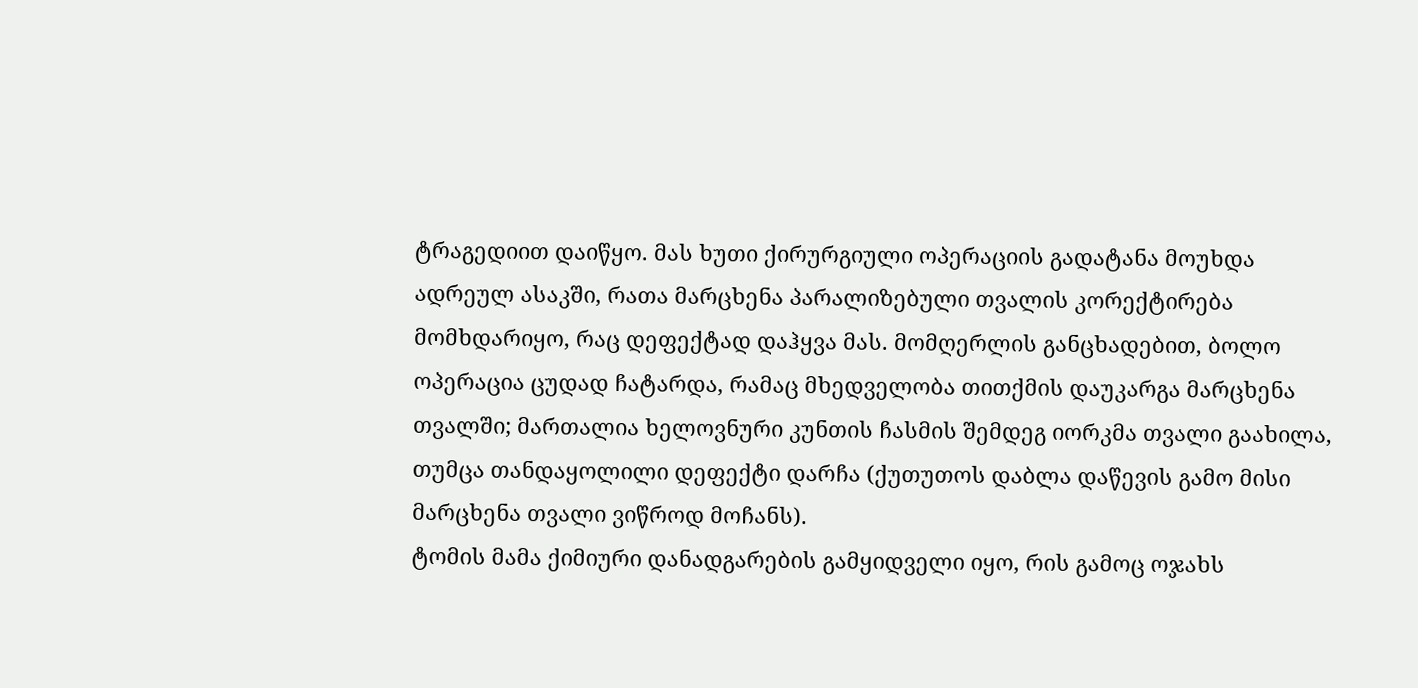ტრაგედიით დაიწყო. მას ხუთი ქირურგიული ოპერაციის გადატანა მოუხდა ადრეულ ასაკში, რათა მარცხენა პარალიზებული თვალის კორექტირება მომხდარიყო, რაც დეფექტად დაჰყვა მას. მომღერლის განცხადებით, ბოლო ოპერაცია ცუდად ჩატარდა, რამაც მხედველობა თითქმის დაუკარგა მარცხენა თვალში; მართალია ხელოვნური კუნთის ჩასმის შემდეგ იორკმა თვალი გაახილა, თუმცა თანდაყოლილი დეფექტი დარჩა (ქუთუთოს დაბლა დაწევის გამო მისი მარცხენა თვალი ვიწროდ მოჩანს).
ტომის მამა ქიმიური დანადგარების გამყიდველი იყო, რის გამოც ოჯახს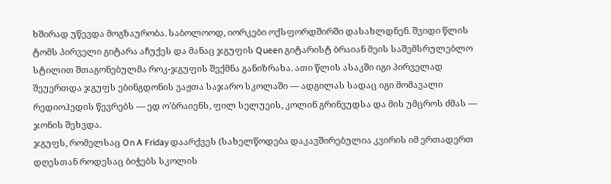ხშირად უწევდა მოგზაურობა. საბოლოოდ, იორკები ოქსფორდშირში დასახლდნენ. შვიდი წლის ტომს პირველი გიტარა აჩუქეს და მანაც ჯგუფის Queen გიტარისტ ბრაიან მეის საშემსრულებლო სტილით შთაგონებულმა როკ-ჯგუფის შექმნა განიზრახა. ათი წლის ასაკში იგი პირველად შეუერთდა ჯგუფს ებინგდონის ვაჟთა საჯარო სკოლაში — ადგილას სადაც იგი მომავალი რედიოჰედის წევრებს — ედ ო’ბრაიენს, ფილ სელუეის, კოლინ გრინვუდსა და მის უმცროს ძმას — ჯონის შეხვდა.
ჯგუფს, რომელსაც On A Friday დაარქვეს (სახელწოდება დაკავშირებულია კვირის იმ ერთადერთ დღესთან როდესაც ბიჭებს სკოლის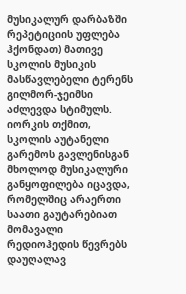მუსიკალურ დარბაზში რეპეტიციის უფლება ჰქონდათ) მათივე სკოლის მუსიკის მასწავლებელი ტერენს გილმორ-ჯეიმსი აძლევდა სტიმულს. იორკის თქმით, სკოლის აუტანელი გარემოს გავლენისგან მხოლოდ მუსიკალური განყოფილება იცავდა, რომელშიც არაერთი საათი გაუტარებიათ მომავალი რედიოჰედის წევრებს დაუღალავ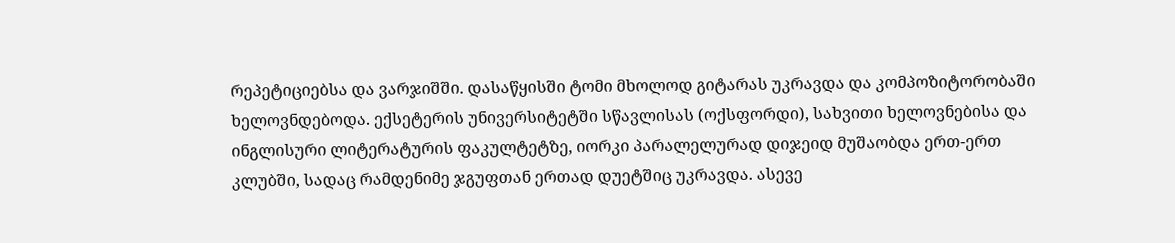რეპეტიციებსა და ვარჯიშში. დასაწყისში ტომი მხოლოდ გიტარას უკრავდა და კომპოზიტორობაში ხელოვნდებოდა. ექსეტერის უნივერსიტეტში სწავლისას (ოქსფორდი), სახვითი ხელოვნებისა და ინგლისური ლიტერატურის ფაკულტეტზე, იორკი პარალელურად დიჯეიდ მუშაობდა ერთ-ერთ კლუბში, სადაც რამდენიმე ჯგუფთან ერთად დუეტშიც უკრავდა. ასევე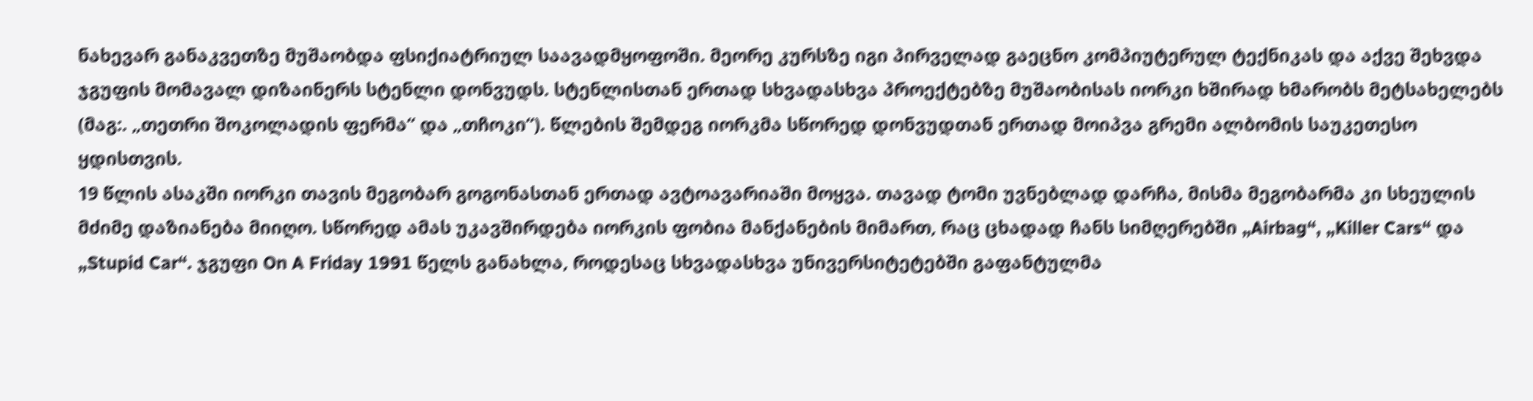ნახევარ განაკვეთზე მუშაობდა ფსიქიატრიულ საავადმყოფოში. მეორე კურსზე იგი პირველად გაეცნო კომპიუტერულ ტექნიკას და აქვე შეხვდა ჯგუფის მომავალ დიზაინერს სტენლი დონვუდს. სტენლისთან ერთად სხვადასხვა პროექტებზე მუშაობისას იორკი ხშირად ხმარობს მეტსახელებს (მაგ:. „თეთრი შოკოლადის ფერმა“ და „თჩოკი“). წლების შემდეგ იორკმა სწორედ დონვუდთან ერთად მოიპვა გრემი ალბომის საუკეთესო ყდისთვის.
19 წლის ასაკში იორკი თავის მეგობარ გოგონასთან ერთად ავტოავარიაში მოყვა. თავად ტომი უვნებლად დარჩა, მისმა მეგობარმა კი სხეულის მძიმე დაზიანება მიიღო. სწორედ ამას უკავშირდება იორკის ფობია მანქანების მიმართ, რაც ცხადად ჩანს სიმღერებში „Airbag“, „Killer Cars“ და „Stupid Car“. ჯგუფი On A Friday 1991 წელს განახლა, როდესაც სხვადასხვა უნივერსიტეტებში გაფანტულმა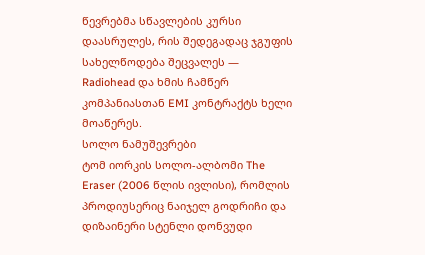წევრებმა სწავლების კურსი დაასრულეს, რის შედეგადაც ჯგუფის სახელწოდება შეცვალეს — Radiohead და ხმის ჩამწერ კომპანიასთან EMI კონტრაქტს ხელი მოაწერეს.
სოლო ნამუშევრები
ტომ იორკის სოლო-ალბომი The Eraser (2006 წლის ივლისი), რომლის პროდიუსერიც ნაიჯელ გოდრიჩი და დიზაინერი სტენლი დონვუდი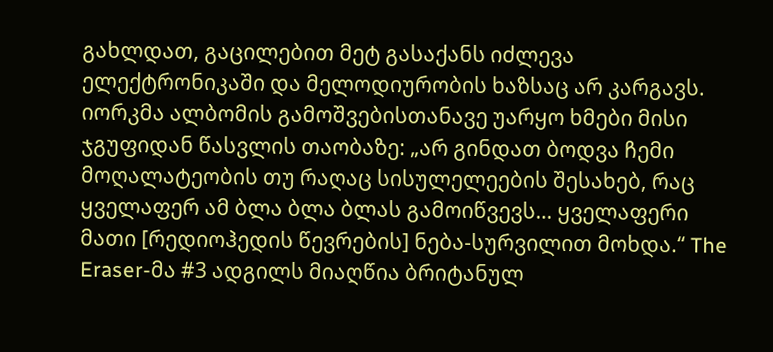გახლდათ, გაცილებით მეტ გასაქანს იძლევა ელექტრონიკაში და მელოდიურობის ხაზსაც არ კარგავს. იორკმა ალბომის გამოშვებისთანავე უარყო ხმები მისი ჯგუფიდან წასვლის თაობაზე: „არ გინდათ ბოდვა ჩემი მოღალატეობის თუ რაღაც სისულელეების შესახებ, რაც ყველაფერ ამ ბლა ბლა ბლას გამოიწვევს… ყველაფერი მათი [რედიოჰედის წევრების] ნება-სურვილით მოხდა.“ The Eraser-მა #3 ადგილს მიაღწია ბრიტანულ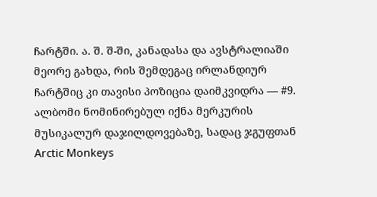ჩარტში. ა. შ. შ-ში, კანადასა და ავსტრალიაში მეორე გახდა, რის შემდეგაც ირლანდიურ ჩარტშიც კი თავისი პოზიცია დაიმკვიდრა — #9. ალბომი ნომინირებულ იქნა მერკურის მუსიკალურ დაჯილდოვებაზე, სადაც ჯგუფთან Arctic Monkeys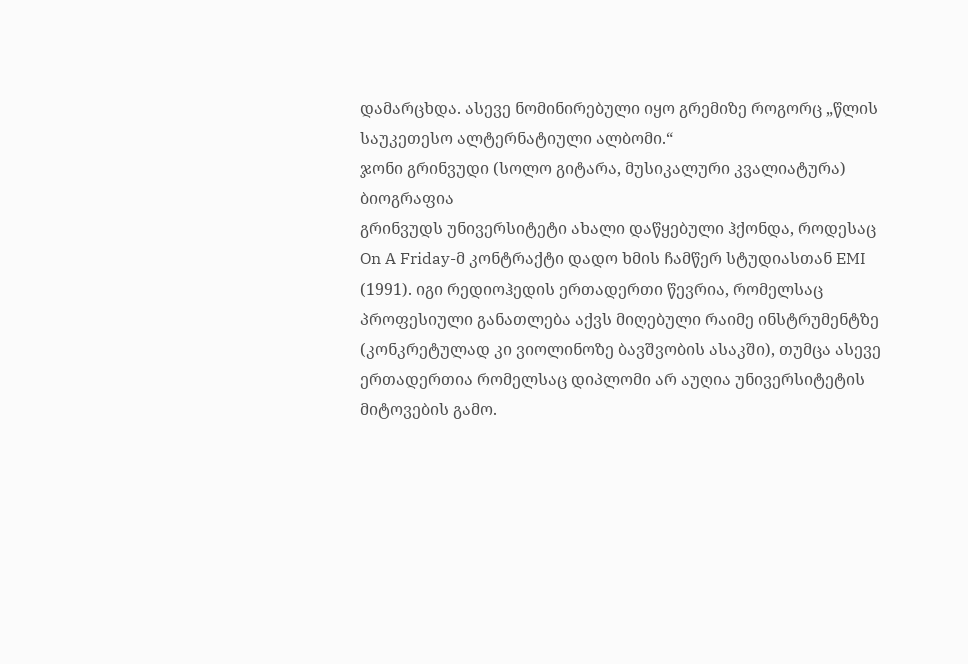დამარცხდა. ასევე ნომინირებული იყო გრემიზე როგორც „წლის საუკეთესო ალტერნატიული ალბომი.“
ჯონი გრინვუდი (სოლო გიტარა, მუსიკალური კვალიატურა)
ბიოგრაფია
გრინვუდს უნივერსიტეტი ახალი დაწყებული ჰქონდა, როდესაც On A Friday-მ კონტრაქტი დადო ხმის ჩამწერ სტუდიასთან EMI (1991). იგი რედიოჰედის ერთადერთი წევრია, რომელსაც პროფესიული განათლება აქვს მიღებული რაიმე ინსტრუმენტზე (კონკრეტულად კი ვიოლინოზე ბავშვობის ასაკში), თუმცა ასევე ერთადერთია რომელსაც დიპლომი არ აუღია უნივერსიტეტის მიტოვების გამო.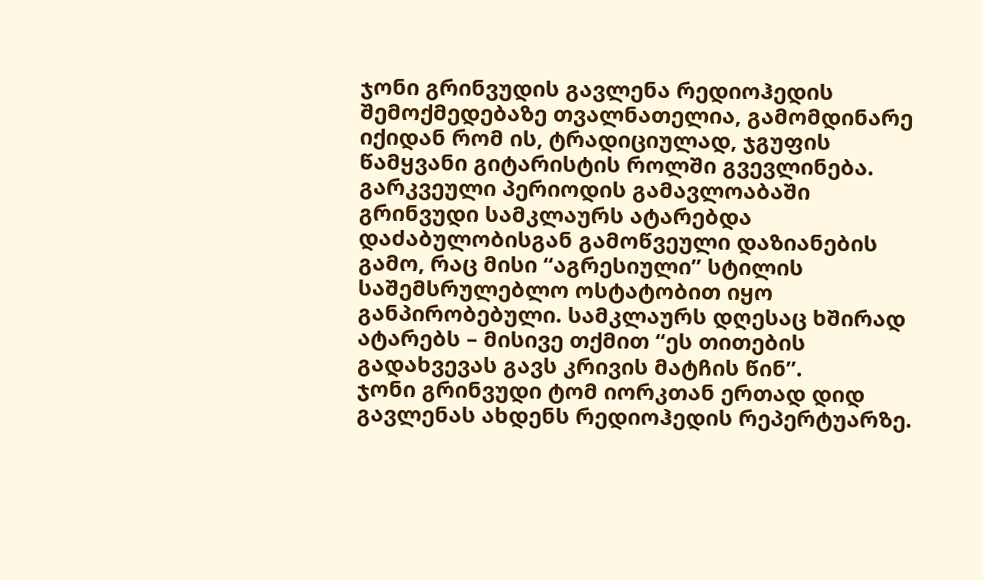ჯონი გრინვუდის გავლენა რედიოჰედის შემოქმედებაზე თვალნათელია, გამომდინარე იქიდან რომ ის, ტრადიციულად, ჯგუფის წამყვანი გიტარისტის როლში გვევლინება. გარკვეული პერიოდის გამავლოაბაში გრინვუდი სამკლაურს ატარებდა დაძაბულობისგან გამოწვეული დაზიანების გამო, რაც მისი “აგრესიული” სტილის საშემსრულებლო ოსტატობით იყო განპირობებული. სამკლაურს დღესაც ხშირად ატარებს – მისივე თქმით “ეს თითების გადახვევას გავს კრივის მატჩის წინ”.
ჯონი გრინვუდი ტომ იორკთან ერთად დიდ გავლენას ახდენს რედიოჰედის რეპერტუარზე.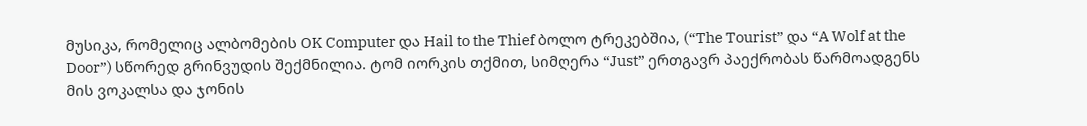მუსიკა, რომელიც ალბომების OK Computer და Hail to the Thief ბოლო ტრეკებშია, (“The Tourist” და “A Wolf at the Door”) სწორედ გრინვუდის შექმნილია. ტომ იორკის თქმით, სიმღერა “Just” ერთგავრ პაექრობას წარმოადგენს მის ვოკალსა და ჯონის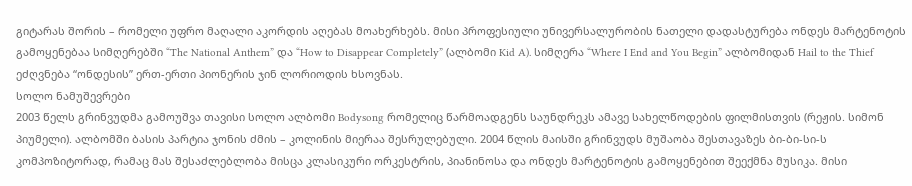გიტარას შორის – რომელი უფრო მაღალი აკორდის აღებას მოახერხებს. მისი პროფესიული უნივერსალურობის ნათელი დადასტურება ონდეს მარტენოტის გამოყენებაა სიმღერებში “The National Anthem” და “How to Disappear Completely” (ალბომი Kid A). სიმღერა “Where I End and You Begin” ალბომიდან Hail to the Thief ეძღვნება “ონდესის” ერთ-ერთი პიონერის ჯინ ლორიოდის ხსოვნას.
სოლო ნამუშევრები
2003 წელს გრინვუდმა გამოუშვა თავისი სოლო ალბომი Bodysong რომელიც წარმოადგენს საუნდრეკს ამავე სახელწოდების ფილმისთვის (რეჟის. სიმონ პიუმელი). ალბომში ბასის პარტია ჯონის ძმის – კოლინის მიერაა შესრულებული. 2004 წლის მაისში გრინვუდს მუშაობა შესთავაზეს ბი-ბი-სი-ს კომპოზიტორად, რამაც მას შესაძლებლობა მისცა კლასიკური ორკესტრის, პიანინოსა და ონდეს მარტენოტის გამოყენებით შეექმნა მუსიკა. მისი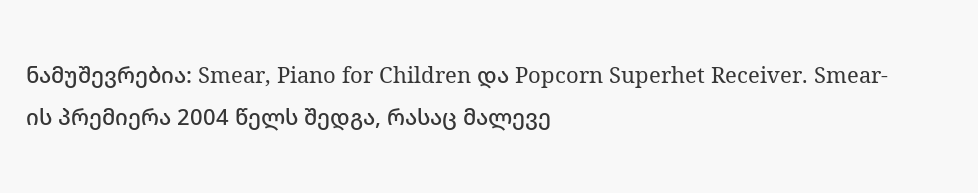ნამუშევრებია: Smear, Piano for Children და Popcorn Superhet Receiver. Smear-ის პრემიერა 2004 წელს შედგა, რასაც მალევე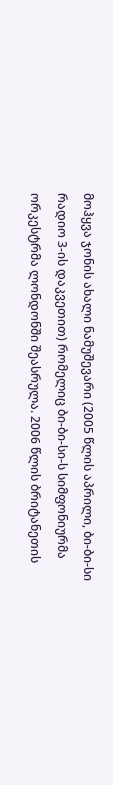მოჰყვა ჯონის ახალი ნამუშევარი (2005 წლის აპრილი, ბი-ბი-სი რადიო 3-ის დაკვეთით) რომელიც ბი-ბი-სი-ს სიმფონიურმა ორკესტრმა ლონდონში შეასრულა. 2006 წლის ბრიტანეთის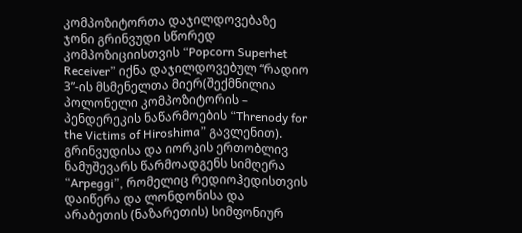კომპოზიტორთა დაჯილდოვებაზე ჯონი გრინვუდი სწორედ კომპოზიციისთვის “Popcorn Superhet Receiver” იქნა დაჯილდოვებულ “რადიო 3”-ის მსმენელთა მიერ(შექმნილია პოლონელი კომპოზიტორის – პენდერეკის ნაწარმოების “Threnody for the Victims of Hiroshima” გავლენით).
გრინვუდისა და იორკის ერთობლივ ნამუშევარს წარმოადგენს სიმღერა “Arpeggi”, რომელიც რედიოჰედისთვის დაიწერა და ლონდონისა და არაბეთის (ნაზარეთის) სიმფონიურ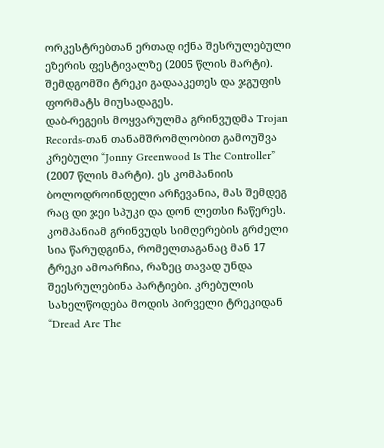ორკესტრებთან ერთად იქნა შესრულებული ეზერის ფესტივალზე (2005 წლის მარტი). შემდგომში ტრეკი გადააკეთეს და ჯგუფის ფორმატს მიუსადაგეს.
დაბ-რეგეის მოყვარულმა გრინვუდმა Trojan Records-თან თანამშრომლობით გამოუშვა კრებული “Jonny Greenwood Is The Controller” (2007 წლის მარტი). ეს კომპანიის ბოლოდროინდელი არჩევანია, მას შემდეგ რაც დი ჯეი სპუკი და დონ ლეთსი ჩაწერეს. კომპანიამ გრინვუდს სიმღერების გრძელი სია წარუდგინა, რომელთაგანაც მან 17 ტრეკი ამოარჩია, რაზეც თავად უნდა შეესრულებინა პარტიები. კრებულის სახელწოდება მოდის პირველი ტრეკიდან “Dread Are The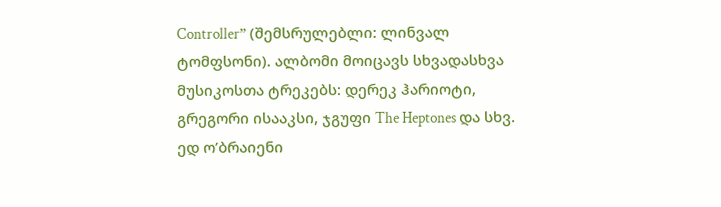Controller” (შემსრულებლი: ლინვალ ტომფსონი). ალბომი მოიცავს სხვადასხვა მუსიკოსთა ტრეკებს: დერეკ ჰარიოტი, გრეგორი ისააკსი, ჯგუფი The Heptones და სხვ.
ედ ო’ბრაიენი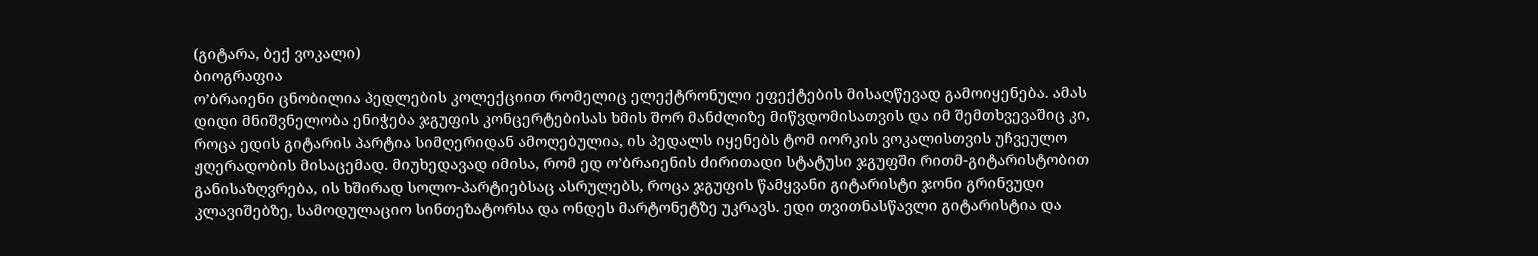(გიტარა, ბექ ვოკალი)
ბიოგრაფია
ო’ბრაიენი ცნობილია პედლების კოლექციით რომელიც ელექტრონული ეფექტების მისაღწევად გამოიყენება. ამას დიდი მნიშვნელობა ენიჭება ჯგუფის კონცერტებისას ხმის შორ მანძლიზე მიწვდომისათვის და იმ შემთხვევაშიც კი, როცა ედის გიტარის პარტია სიმღერიდან ამოღებულია, ის პედალს იყენებს ტომ იორკის ვოკალისთვის უჩვეულო ჟღერადობის მისაცემად. მიუხედავად იმისა, რომ ედ ო’ბრაიენის ძირითადი სტატუსი ჯგუფში რითმ-გიტარისტობით განისაზღვრება, ის ხშირად სოლო-პარტიებსაც ასრულებს, როცა ჯგუფის წამყვანი გიტარისტი ჯონი გრინვუდი კლავიშებზე, სამოდულაციო სინთეზატორსა და ონდეს მარტონეტზე უკრავს. ედი თვითნასწავლი გიტარისტია და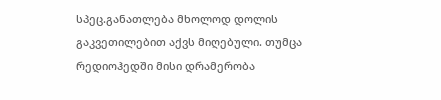სპეც.განათლება მხოლოდ დოლის გაკვეთილებით აქვს მიღებული. თუმცა რედიოჰედში მისი დრამერობა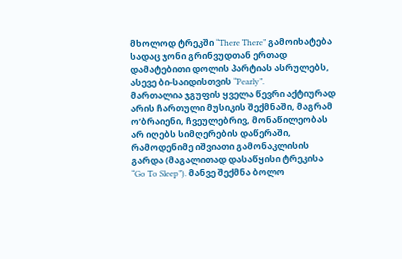მხოლოდ ტრეკში “There There” გამოიხატება სადაც ჯონი გრინვუდთან ერთად დამატებითი დოლის პარტიას ასრულებს, ასევე ბი-საიდისთვის “Pearly”.
მართალია ჯგუფის ყველა წევრი აქტიურად არის ჩართული მუსიკის შექმნაში, მაგრამ ო’ბრაიენი, ჩვეულებრივ, მონაწილეობას არ იღებს სიმღერების დაწერაში, რამოდენიმე იშვიათი გამონაკლისის გარდა (მაგალითად დასაწყისი ტრეკისა “Go To Sleep”). მანვე შექმნა ბოლო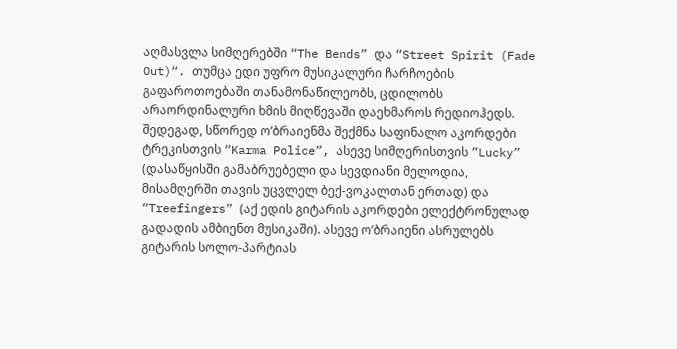აღმასვლა სიმღერებში “The Bends” და “Street Spirit (Fade Out)“. თუმცა ედი უფრო მუსიკალური ჩარჩოების გაფაროთოებაში თანამონაწილეობს, ცდილობს არაორდინალური ხმის მიღწევაში დაეხმაროს რედიოჰედს. შედეგად, სწორედ ო’ბრაიენმა შექმნა საფინალო აკორდები ტრეკისთვის “Karma Police”, ასევე სიმღერისთვის ”Lucky” (დასაწყისში გამაბრუებელი და სევდიანი მელოდია, მისამღერში თავის უცვლელ ბექ-ვოკალთან ერთად) და “Treefingers” (აქ ედის გიტარის აკორდები ელექტრონულად გადადის ამბიენთ მუსიკაში). ასევე ო’ბრაიენი ასრულებს გიტარის სოლო-პარტიას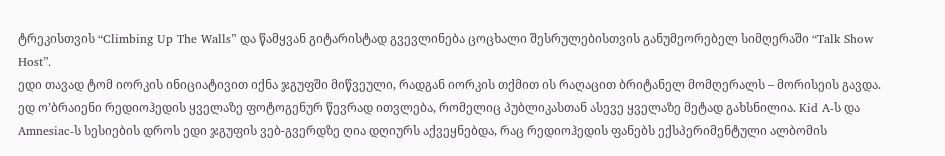ტრეკისთვის “Climbing Up The Walls” და წამყვან გიტარისტად გვევლინება ცოცხალი შესრულებისთვის განუმეორებელ სიმღერაში “Talk Show Host”.
ედი თავად ტომ იორკის ინიციატივით იქნა ჯგუფში მიწვეული, რადგან იორკის თქმით ის რაღაცით ბრიტანელ მომღერალს – მორისეის გავდა. ედ ო’ბრაიენი რედიოჰედის ყველაზე ფოტოგენურ წევრად ითვლება, რომელიც პუბლიკასთან ასევე ყველაზე მეტად გახსნილია. Kid A-ს და Amnesiac-ს სესიების დროს ედი ჯგუფის ვებ-გვერდზე ღია დღიურს აქვეყნებდა, რაც რედიოჰედის ფანებს ექსპერიმენტული ალბომის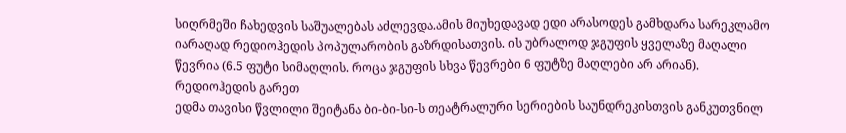სიღრმეში ჩახედვის საშუალებას აძლევდა.ამის მიუხედავად ედი არასოდეს გამხდარა სარეკლამო იარაღად რედიოჰედის პოპულარობის გაზრდისათვის. ის უბრალოდ ჯგუფის ყველაზე მაღალი წევრია (6.5 ფუტი სიმაღლის. როცა ჯგუფის სხვა წევრები 6 ფუტზე მაღლები არ არიან).
რედიოჰედის გარეთ
ედმა თავისი წვლილი შეიტანა ბი-ბი-სი-ს თეატრალური სერიების საუნდრეკისთვის განკუთვნილ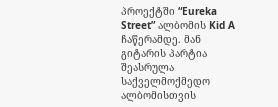პროექტში “Eureka Street” ალბომის Kid A ჩაწერამდე. მან გიტარის პარტია შეასრულა საქველმოქმედო ალბომისთვის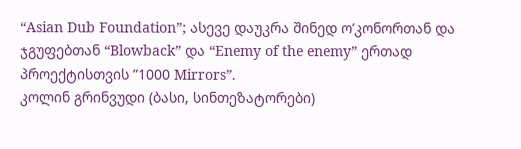“Asian Dub Foundation”; ასევე დაუკრა შინედ ო’კონორთან და ჯგუფებთან “Blowback” და “Enemy of the enemy” ერთად პროექტისთვის ”1000 Mirrors”.
კოლინ გრინვუდი (ბასი, სინთეზატორები)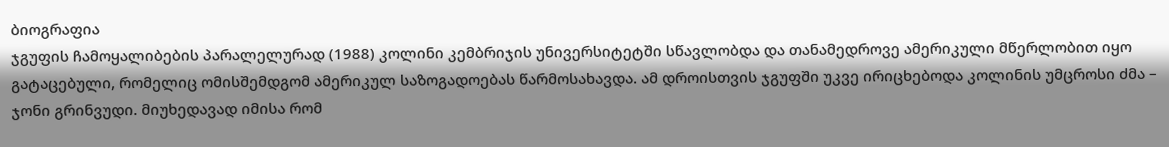ბიოგრაფია
ჯგუფის ჩამოყალიბების პარალელურად (1988) კოლინი კემბრიჯის უნივერსიტეტში სწავლობდა და თანამედროვე ამერიკული მწერლობით იყო გატაცებული, რომელიც ომისშემდგომ ამერიკულ საზოგადოებას წარმოსახავდა. ამ დროისთვის ჯგუფში უკვე ირიცხებოდა კოლინის უმცროსი ძმა – ჯონი გრინვუდი. მიუხედავად იმისა რომ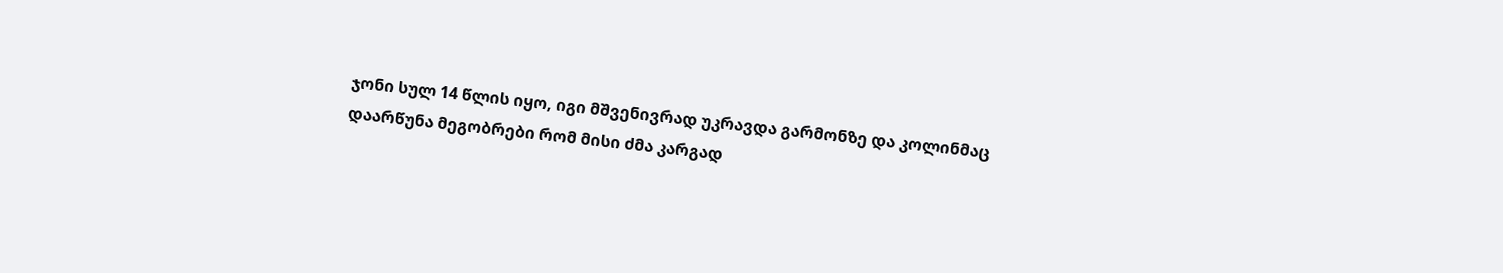ჯონი სულ 14 წლის იყო, იგი მშვენივრად უკრავდა გარმონზე და კოლინმაც დაარწუნა მეგობრები რომ მისი ძმა კარგად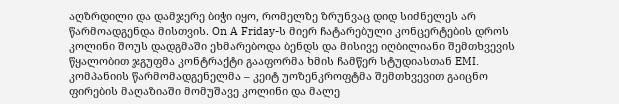აღზრდილი და დამჯერე ბიჭი იყო, რომელზე ზრუნვაც დიდ სიძნელეს არ წარმოადგენდა მისთვის. On A Friday-ს მიერ ჩატარებული კონცერტების დროს კოლინი შოუს დადგმაში ეხმარებოდა ბენდს და მისივე იღბილიანი შემთხვევის წყალობით ჯგუფმა კონტრაქტი გააფორმა ხმის ჩამწერ სტუდიასთან EMI. კომპანიის წარმომადგენელმა – კეიტ უოზენკროფტმა შემთხვევით გაიცნო ფირების მაღაზიაში მომუშავე კოლინი და მალე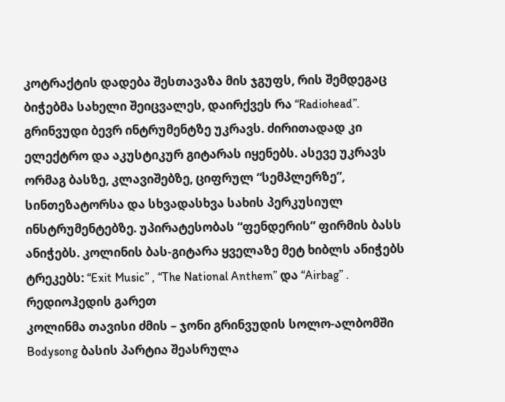კოტრაქტის დადება შესთავაზა მის ჯგუფს, რის შემდეგაც ბიჭებმა სახელი შეიცვალეს, დაირქვეს რა “Radiohead”.
გრინვუდი ბევრ ინტრუმენტზე უკრავს. ძირითადად კი ელექტრო და აკუსტიკურ გიტარას იყენებს. ასევე უკრავს ორმაგ ბასზე, კლავიშებზე, ციფრულ “სემპლერზე”, სინთეზატორსა და სხვადასხვა სახის პერკუსიულ ინსტრუმენტებზე. უპირატესობას “ფენდერის” ფირმის ბასს ანიჭებს. კოლინის ბას-გიტარა ყველაზე მეტ ხიბლს ანიჭებს ტრეკებს: “Exit Music” , “The National Anthem” და “Airbag” .
რედიოჰედის გარეთ
კოლინმა თავისი ძმის – ჯონი გრინვუდის სოლო-ალბომში Bodysong ბასის პარტია შეასრულა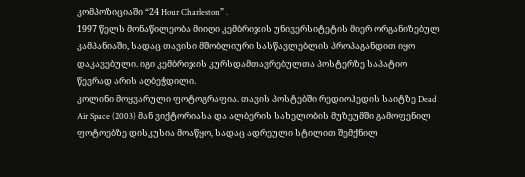კომპოზიციაში “24 Hour Charleston” .
1997 წელს მონაწილეობა მიიღი კემბრიჯის უნივერსიტეტის მიერ ორგანიზებულ კამპანიაში, სადაც თავისი მშობლიური სასწავლებლის პროპაგანდით იყო დაკავებული. იგი კემბრიჯის კურსდამთავრებულთა პოსტერზე საპატიო წევრად არის აღბეჭდილი.
კოლინი მოყვარული ფოტოგრაფია. თავის პოსტებში რედიოჰედის საიტზე Dead Air Space (2003) მან ვიქტორიასა და ალბერის სახელობის მუზეუმში გამოფენილ ფოტოებზე დისკუსია მოაწყო, სადაც ადრეული სტილით შემქნილ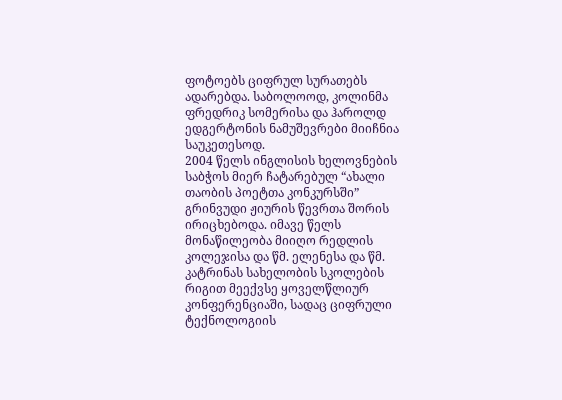ფოტოებს ციფრულ სურათებს ადარებდა. საბოლოოდ, კოლინმა ფრედრიკ სომერისა და ჰაროლდ ედგერტონის ნამუშევრები მიიჩნია საუკეთესოდ.
2004 წელს ინგლისის ხელოვნების საბჭოს მიერ ჩატარებულ “ახალი თაობის პოეტთა კონკურსში” გრინვუდი ჟიურის წევრთა შორის ირიცხებოდა. იმავე წელს მონაწილეობა მიიღო რედლის კოლეჯისა და წმ. ელენესა და წმ. კატრინას სახელობის სკოლების რიგით მეექვსე ყოველწლიურ კონფერენციაში, სადაც ციფრული ტექნოლოგიის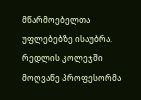მწარმოებელთა უფლებებზე ისაუბრა. რედლის კოლეჯში მოღვაწე პროფესორმა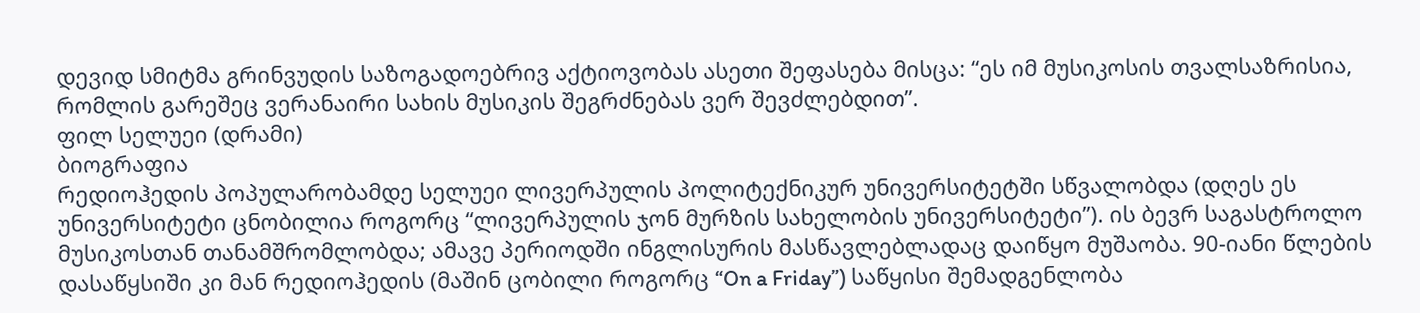დევიდ სმიტმა გრინვუდის საზოგადოებრივ აქტიოვობას ასეთი შეფასება მისცა: “ეს იმ მუსიკოსის თვალსაზრისია, რომლის გარეშეც ვერანაირი სახის მუსიკის შეგრძნებას ვერ შევძლებდით”.
ფილ სელუეი (დრამი)
ბიოგრაფია
რედიოჰედის პოპულარობამდე სელუეი ლივერპულის პოლიტექნიკურ უნივერსიტეტში სწვალობდა (დღეს ეს უნივერსიტეტი ცნობილია როგორც “ლივერპულის ჯონ მურზის სახელობის უნივერსიტეტი”). ის ბევრ საგასტროლო მუსიკოსთან თანამშრომლობდა; ამავე პერიოდში ინგლისურის მასწავლებლადაც დაიწყო მუშაობა. 90-იანი წლების დასაწყსიში კი მან რედიოჰედის (მაშინ ცობილი როგორც “On a Friday”) საწყისი შემადგენლობა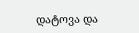დატოვა და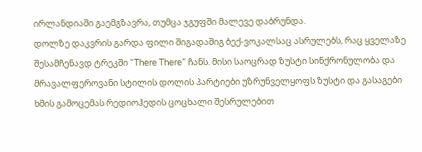ირლანდიაში გაემგზავრა, თუმცა ჯგუფში მალევე დაბრუნდა.
დოლზე დაკვრის გარდა ფილი შიგადაშიგ ბექ-ვოკალსაც ასრულებს, რაც ყველაზე შესამჩენავდ ტრეკში “There There” ჩანს. მისი საოცრად ზუსტი სინქრონულობა და მრავალფეროვანი სტილის დოლის პარტიები უზრუნველყოფს ზუსტი და გასაგები ხმის გამოცემას რედიოჰედის ცოცხალი შესრულებით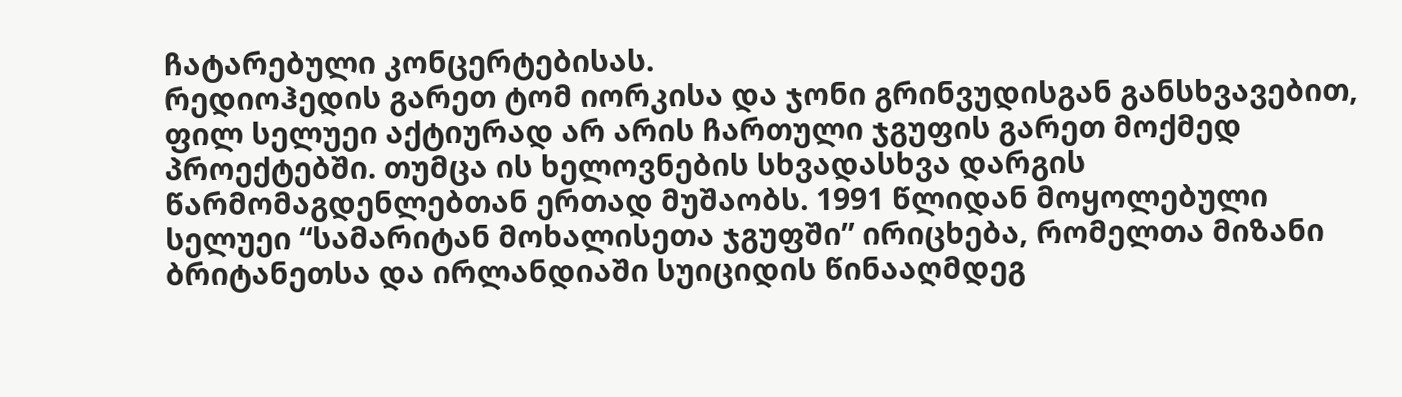ჩატარებული კონცერტებისას.
რედიოჰედის გარეთ ტომ იორკისა და ჯონი გრინვუდისგან განსხვავებით, ფილ სელუეი აქტიურად არ არის ჩართული ჯგუფის გარეთ მოქმედ პროექტებში. თუმცა ის ხელოვნების სხვადასხვა დარგის წარმომაგდენლებთან ერთად მუშაობს. 1991 წლიდან მოყოლებული სელუეი “სამარიტან მოხალისეთა ჯგუფში” ირიცხება, რომელთა მიზანი ბრიტანეთსა და ირლანდიაში სუიციდის წინააღმდეგ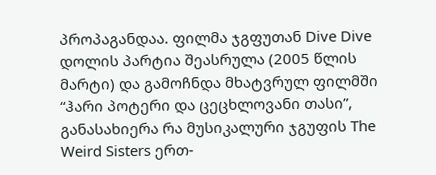პროპაგანდაა. ფილმა ჯგფუთან Dive Dive დოლის პარტია შეასრულა (2005 წლის მარტი) და გამოჩნდა მხატვრულ ფილმში “ჰარი პოტერი და ცეცხლოვანი თასი”, განასახიერა რა მუსიკალური ჯგუფის The Weird Sisters ერთ-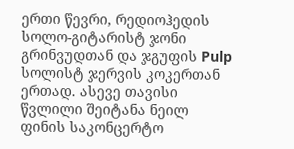ერთი წევრი, რედიოჰედის სოლო-გიტარისტ ჯონი გრინვუდთან და ჯგუფის Pulp სოლისტ ჯერვის კოკერთან ერთად. ასევე თავისი წვლილი შეიტანა ნეილ ფინის საკონცერტო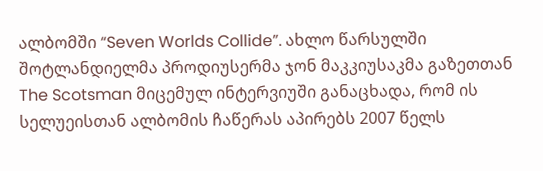ალბომში “Seven Worlds Collide”. ახლო წარსულში შოტლანდიელმა პროდიუსერმა ჯონ მაკკიუსაკმა გაზეთთან The Scotsman მიცემულ ინტერვიუში განაცხადა, რომ ის სელუეისთან ალბომის ჩაწერას აპირებს 2007 წელს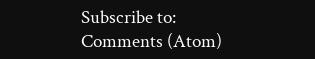Subscribe to:
Comments (Atom)